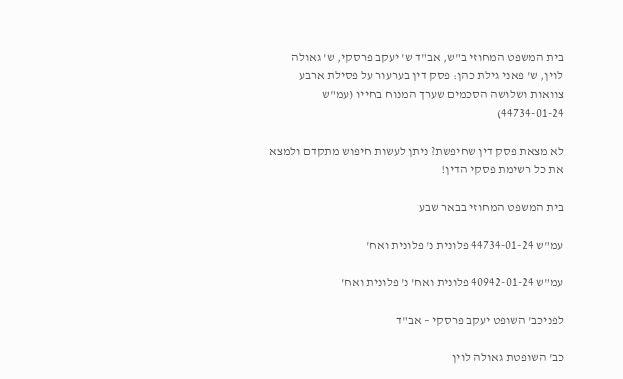בית המשפט המחוזי ב"ש, אב"ד ש' יעקב פרסקי, ש' גאולה לוין, ש' פאני גילת כהן: פסק דין בערעור על פסילת ארבע צוואות ושלושה הסכמים שערך המנוח בחייו (עמ"ש 44734-01-24)

לא מצאת פסק דין שחיפשת? ניתן לעשות חיפוש מתקדם ולמצא את כל רשימת פסקי הדין!

בית המשפט המחוזי בבאר שבע

עמ"ש 44734-01-24 פלונית נ' פלונית ואח'

עמ"ש 40942-01-24 פלונית ואח' נ' פלונית ואח'

לפניכב' השופט יעקב פרסקי – אב"ד

כב' השופטת גאולה לוין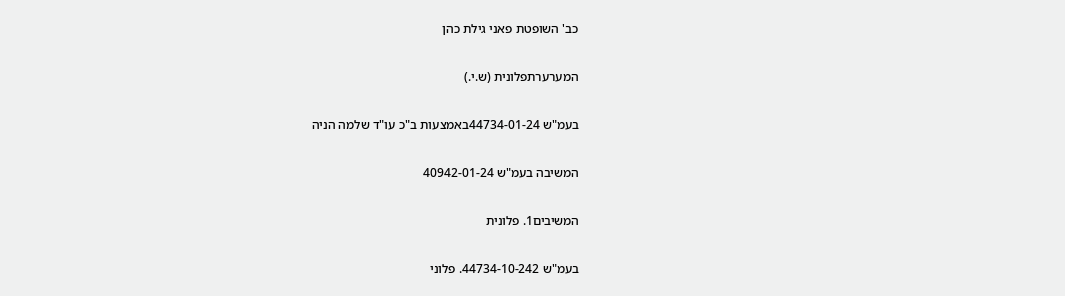כב' השופטת פאני גילת כהן

המערערתפלונית (ש.י.)

בעמ"ש 44734-01-24באמצעות ב"כ עו"ד שלמה הניה

המשיבה בעמ"ש 40942-01-24

המשיבים1. פלונית

בעמ"ש 44734-10-242. פלוני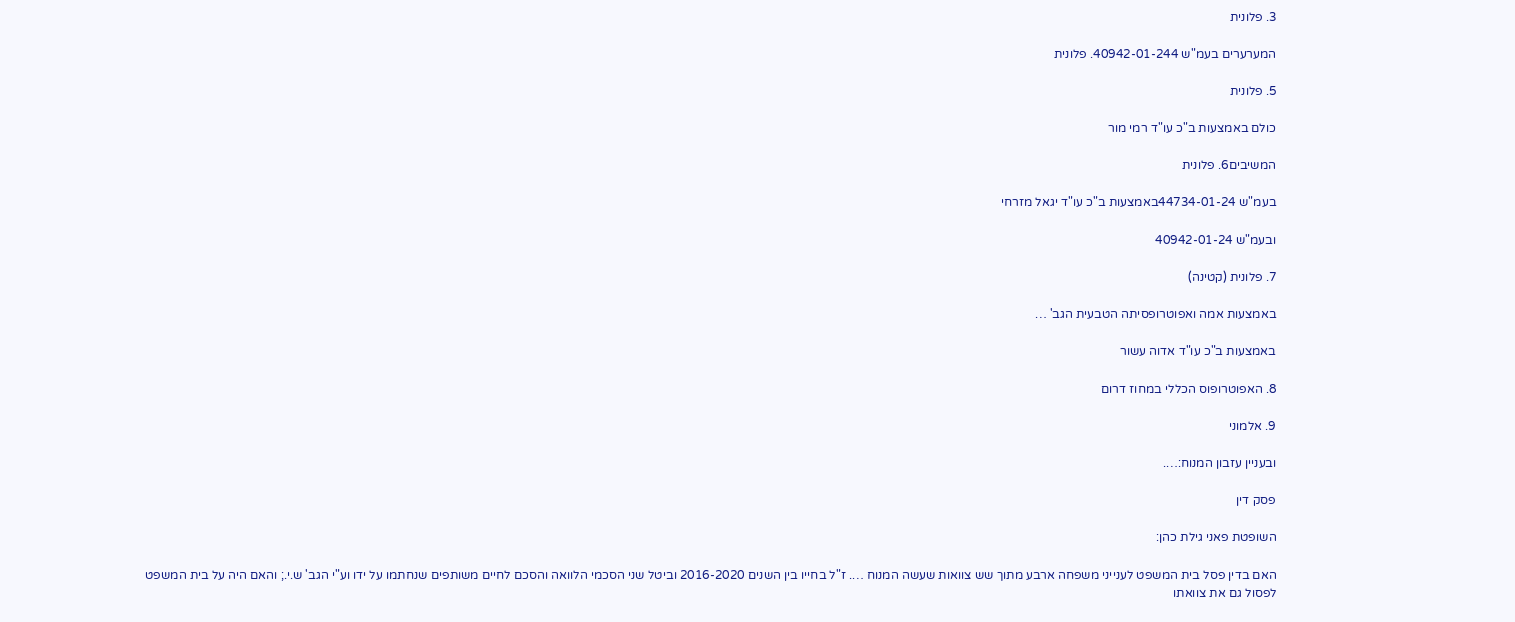3. פלונית

המערערים בעמ"ש 40942-01-244. פלונית

5. פלונית

כולם באמצעות ב"כ עו"ד רמי מור

המשיבים6. פלונית

בעמ"ש 44734-01-24באמצעות ב"כ עו"ד יגאל מזרחי

ובעמ"ש 40942-01-24

7. פלונית (קטינה)

באמצעות אמה ואפוטרופסיתה הטבעית הגב' …

באמצעות ב"כ עו"ד אדוה עשור

8. האפוטרופוס הכללי במחוז דרום

9. אלמוני

ובעניין עזבון המנוח:….

פסק דין

השופטת פאני גילת כהן:

האם בדין פסל בית המשפט לענייני משפחה ארבע מתוך שש צוואות שעשה המנוח …. ז"ל בחייו בין השנים 2016-2020 וביטל שני הסכמי הלוואה והסכם לחיים משותפים שנחתמו על ידו וע"י הגב' ש.י.; והאם היה על בית המשפט לפסול גם את צוואתו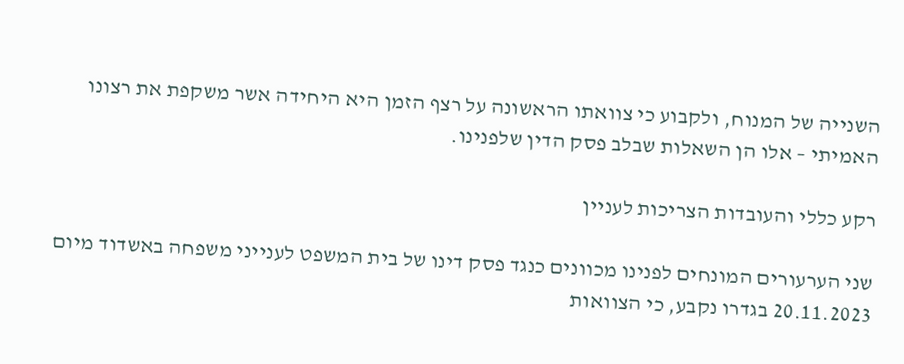השנייה של המנוח, ולקבוע כי צוואתו הראשונה על רצף הזמן היא היחידה אשר משקפת את רצונו האמיתי – אלו הן השאלות שבלב פסק הדין שלפנינו.

רקע כללי והעובדות הצריכות לעניין

שני הערעורים המונחים לפנינו מכוונים כנגד פסק דינו של בית המשפט לענייני משפחה באשדוד מיום 20.11.2023 בגדרו נקבע, כי הצוואות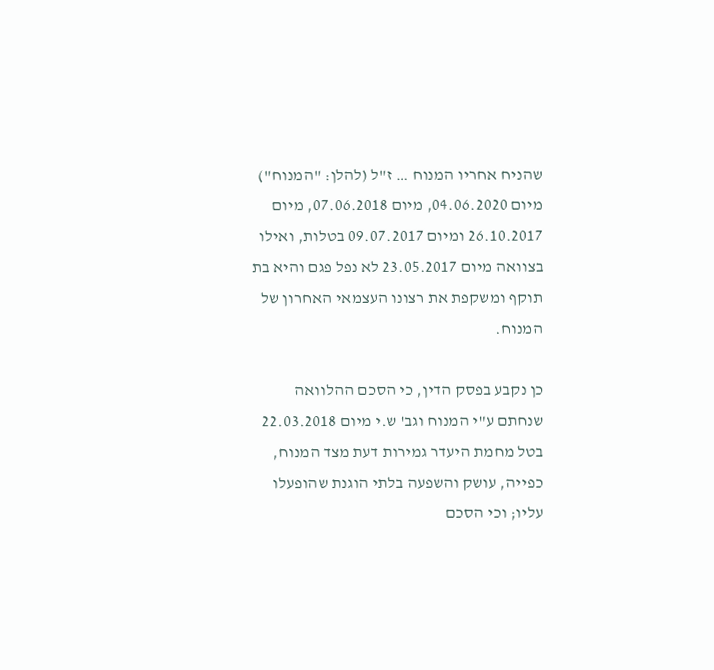שהניח אחריו המנוח … ז"ל (להלן: "המנוח") מיום 04.06.2020, מיום 07.06.2018, מיום 26.10.2017 ומיום 09.07.2017 בטלות, ואילו בצוואה מיום 23.05.2017 לא נפל פגם והיא בת תוקף ומשקפת את רצונו העצמאי האחרון של המנוח.

כן נקבע בפסק הדין, כי הסכם ההלוואה שנחתם ע"י המנוח וגב' ש.י מיום 22.03.2018 בטל מחמת היעדר גמירות דעת מצד המנוח, כפייה, עושק והשפעה בלתי הוגנת שהופעלו עליו; וכי הסכם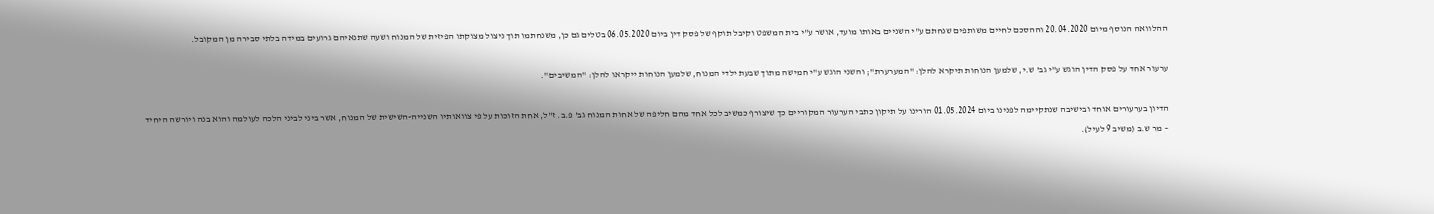ההלוואה הנוסף מיום 20.04.2020 וההסכם לחיים משותפים שנחתם ע"י השניים באותו מועד, אושר ע"י בית המשפט וקיבל תוקף של פסק דין ביום 06.05.2020 בטלים גם כן, משנחתמו תוך ניצול מצוקתו הפיזית של המנוח ושעה שתנאיהם גרועים במידה בלתי סבירה מן המקובל.

ערעור אחד על פסק הדין הוגש ע"י גב' ש.י, שלמען הנוחות תיקרא להלן: "המערערת"; והשני הוגש ע"י חמישה מתוך שבעת ילדי המנוח, שלמען הנוחות ייקראו להלן: "המשיבים".

הדיון בערעורים אוחד ובישיבה שנתקיימה לפנינו ביום 01.05.2024 הורינו על תיקון כתבי הערעור המקוריים כך שיצורף כמשיב לכל אחד מהם חליפה של אחות המנוח גב' פ.ב. ז"ל, אחת הזוכות על פי צוואותיו השנייה-השישית של המנוח, אשר ביני לביני הלכה לעולמה והוא בנה ויורשה היחיד – מר ש.ב (משיב 9 לעיל).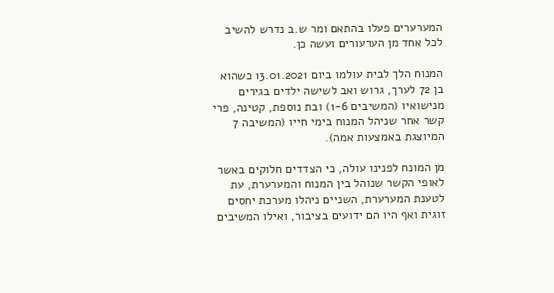המערערים פעלו בהתאם ומר ש.ב נדרש להשיב לכל אחד מן הערעורים ועשה כן.

המנוח הלך לבית עולמו ביום 13.01.2021 כשהוא בן 72 לערך, גרוש ואב לשישה ילדים בגירים מנישואיו (המשיבים 1-6) ובת נוספת, קטינה, פרי קשר אחר שניהל המנוח בימי חייו (המשיבה 7 המיוצגת באמצעות אמה).

מן המונח לפנינו עולה, כי הצדדים חלוקים באשר לאופי הקשר שנוהל בין המנוח והמערערת, עת לטענת המערערת, השניים ניהלו מערכת יחסים זוגית ואף היו הם ידועים בציבור, ואילו המשיבים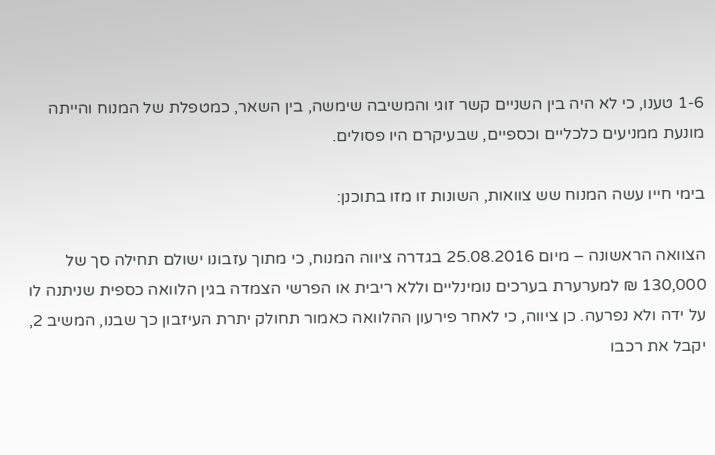1-6 טענו, כי לא היה בין השניים קשר זוגי והמשיבה שימשה, בין השאר, כמטפלת של המנוח והייתה מונעת ממניעים כלכליים וכספיים, שבעיקרם היו פסולים.

בימי חייו עשה המנוח שש צוואות, השונות זו מזו בתוכנן:

הצוואה הראשונה – מיום 25.08.2016 בגדרה ציווה המנוח, כי מתוך עזבונו ישולם תחילה סך של 130,000 ₪ למערערת בערכים נומינליים וללא ריבית או הפרשי הצמדה בגין הלוואה כספית שניתנה לו על ידה ולא נפרעה. כן ציווה, כי לאחר פירעון ההלוואה כאמור תחולק יתרת העיזבון כך שבנו, המשיב 2, יקבל את רכבו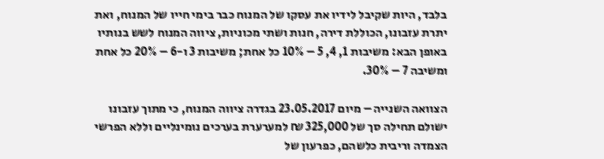בלבד, היות שקיבל לידיו את עסקו של המנוח כבר בימי חייו של המנוח, ואת יתרת עזבונו, הכוללת דירה, חנות ושתי מכוניות, ציווה המנוח לשש בנותיו באופן הבא: משיבות 1, 4, 5 – 10% כל אחת; משיבות 3 ו-6 – 20% כל אחת ומשיבה 7 – 30%.

הצוואה השנייה – מיום 23.05.2017 בגדרה ציווה המנוח, כי מתוך עזבונו ישולם תחילה סך של 325,000 ₪ למערערת בערכים נומינליים וללא הפרשי הצמדה וריבית כלשהם, כפרעון של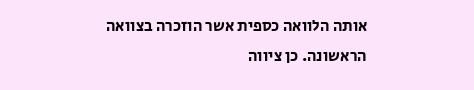אותה הלוואה כספית אשר הוזכרה בצוואה הראשונה. כן ציווה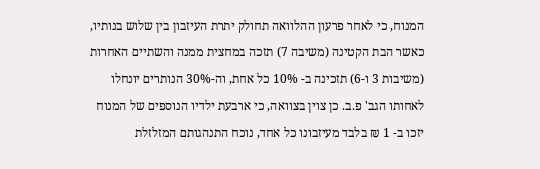המנוח, כי לאחר פרעון ההלוואה תחולק יתרת העיזבון בין שלוש בנותיו, כאשר הבת הקטינה (משיבה 7) תזכה במחצית ממנה והשתיים האחרות (משיבות 3 ו-6) תזכינה ב- 10% כל אחת, וה-30% הנותרים יונחלו לאחותו הגב' פ.ב. כן צוין בצוואה, כי ארבעת ילדיו הנוספים של המנוח יזכו ב- 1 ₪ בלבד מעיזבונו כל אחד, נוכח התנהגותם המזלזלת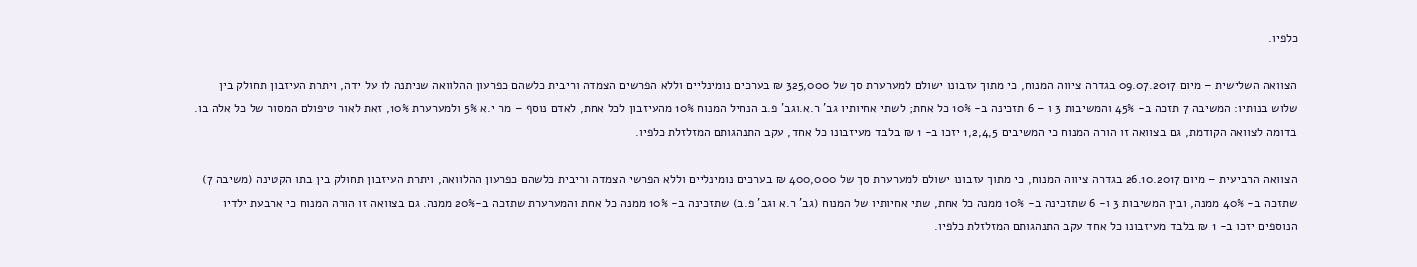כלפיו.

הצוואה השלישית – מיום 09.07.2017 בגדרה ציווה המנוח, כי מתוך עזבונו ישולם למערערת סך של 325,000 ₪ בערכים נומינליים וללא הפרשים הצמדה וריבית כלשהם כפרעון ההלוואה שניתנה לו על ידה, ויתרת העיזבון תחולק בין שלוש בנותיו: המשיבה 7 תזכה ב- 45% והמשיבות 3 ו – 6 תזכינה ב- 10% כל אחת; לשתי אחיותיו גב' ר.א.וגב' פ.ב הנחיל המנוח 10% מהעיזבון לכל אחת, לאדם נוסף – מר י.א 5% ולמערערת 10%, זאת לאור טיפולם המסור של כל אלה בו. בדומה לצוואה הקודמת, גם בצוואה זו הורה המנוח כי המשיבים 1,2,4,5 יזכו ב- 1 ₪ בלבד מעיזבונו כל אחד, עקב התנהגותם המזלזלת כלפיו.

הצוואה הרביעית – מיום 26.10.2017 בגדרה ציווה המנוח, כי מתוך עזבונו ישולם למערערת סך של 400,000 ₪ בערכים נומינליים וללא הפרשי הצמדה וריבית כלשהם כפרעון ההלוואה, ויתרת העיזבון תחולק בין בתו הקטינה (משיבה 7) שתזכה ב- 40% ממנה, ובין המשיבות 3 ו- 6 שתזכינה ב- 10% ממנה כל אחת, שתי אחיותיו של המנוח (גב' ר.א וגב' פ.ב) שתזכינה ב- 10% ממנה כל אחת והמערערת שתזכה ב-20% ממנה. גם בצוואה זו הורה המנוח כי ארבעת ילדיו הנוספים יזכו ב- 1 ₪ בלבד מעיזבונו כל אחד עקב התנהגותם המזלזלת כלפיו.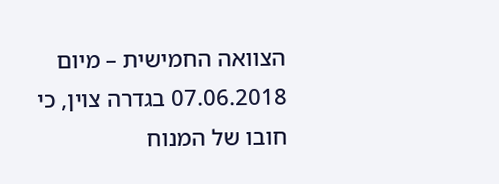הצוואה החמישית – מיום 07.06.2018 בגדרה צוין, כי חובו של המנוח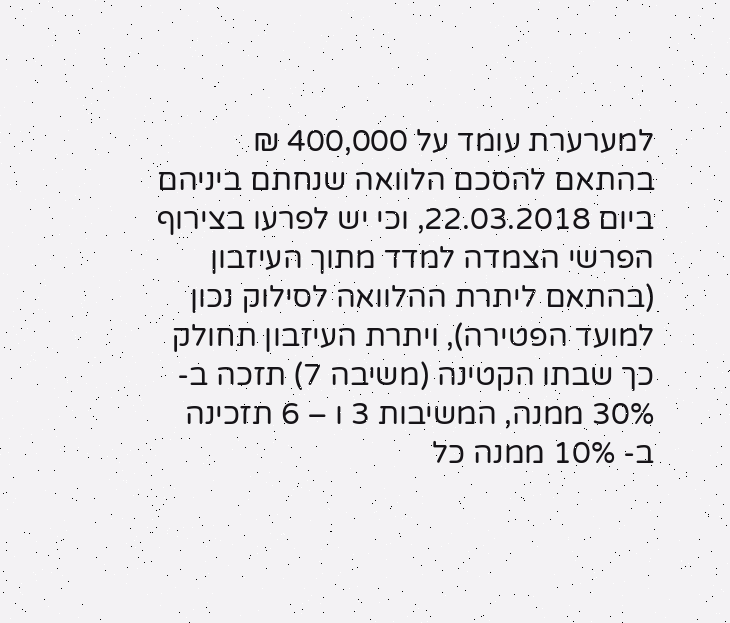למערערת עומד על 400,000 ₪ בהתאם להסכם הלוואה שנחתם ביניהם ביום 22.03.2018, וכי יש לפרעו בצירוף הפרשי הצמדה למדד מתוך העיזבון (בהתאם ליתרת ההלוואה לסילוק נכון למועד הפטירה), ויתרת העיזבון תחולק כך שבתו הקטינה (משיבה 7) תזכה ב- 30% ממנה, המשיבות 3 ו – 6 תזכינה ב- 10% ממנה כל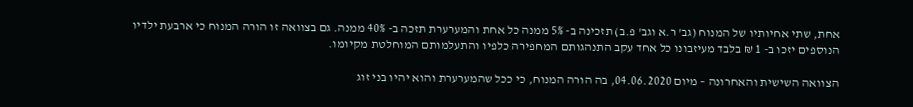אחת, שתי אחיותיו של המנוח (גב' ר.א וגב' פ.ב) תזכינה ב- 5% ממנה כל אחת והמערערת תזכה ב- 40% ממנה. גם בצוואה זו הורה המנוח כי ארבעת ילדיו הנוספים יזכו ב- 1 ₪ בלבד מעיזבונו כל אחד עקב התנהגותם המחפירה כלפיו והתעלמותם המוחלטת מקיומו.

הצוואה השישית והאחרונה – מיום 04.06.2020, בה הורה המנוח, כי ככל שהמערערת והוא יהיו בני זוג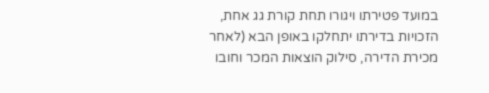במועד פטירתו ויגורו תחת קורת גג אחת, הזכויות בדירתו יתחלקו באופן הבא (לאחר מכירת הדירה, סילוק הוצאות המכר וחובו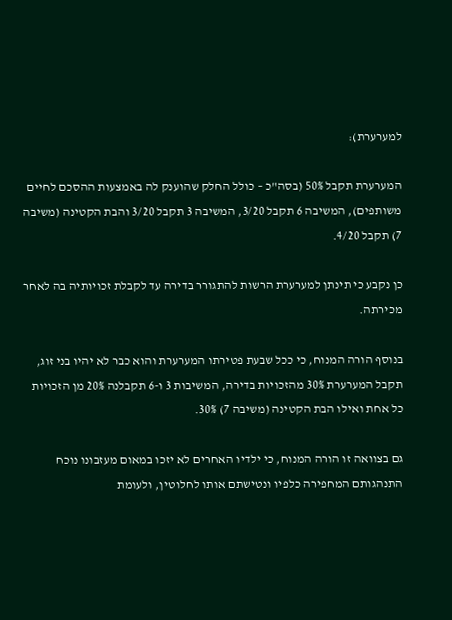למערערת):

המערערת תקבל 50% (בסה"כ – כולל החלק שהוענק לה באמצעות ההסכם לחיים משותפים), המשיבה 6 תקבל 3/20, המשיבה 3 תקבל 3/20 והבת הקטינה (משיבה 7) תקבל 4/20.

כן נקבע כי תינתן למערערת הרשות להתגורר בדירה עד לקבלת זכויותיה בה לאחר מכירתה.

בנוסף הורה המנוח, כי ככל שבעת פטירתו המערערת והוא כבר לא יהיו בני זוג, תקבל המערערת 30% מהזכויות בדירה, המשיבות 3 ו-6 תקבלנה 20% מן הזכויות כל אחת ואילו הבת הקטינה (משיבה 7) 30%.

גם בצוואה זו הורה המנוח, כי ילדיו האחרים לא יזכו במאום מעזבונו נוכח התנהגותם המחפירה כלפיו ונטישתם אותו לחלוטין, ולעומת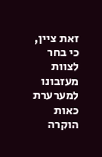זאת ציין, כי בחר לצוות מעזבונו למערערת כאות הוקרה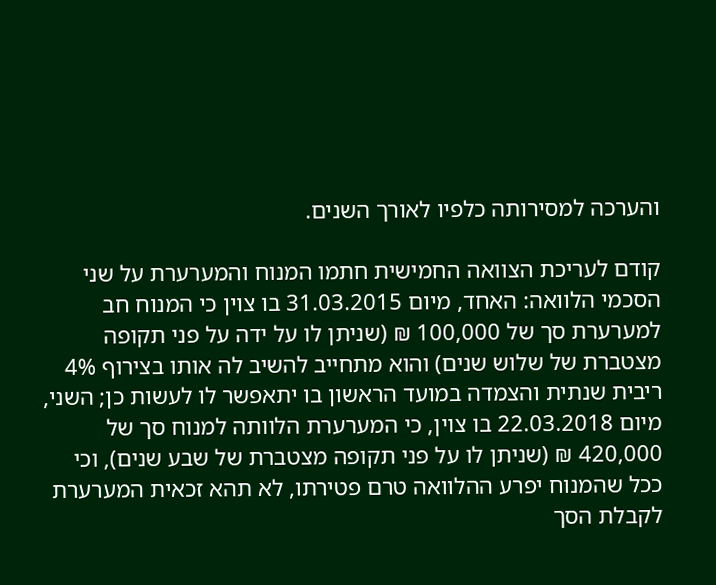והערכה למסירותה כלפיו לאורך השנים.

קודם לעריכת הצוואה החמישית חתמו המנוח והמערערת על שני הסכמי הלוואה: האחד, מיום 31.03.2015 בו צוין כי המנוח חב למערערת סך של 100,000 ₪ (שניתן לו על ידה על פני תקופה מצטברת של שלוש שנים) והוא מתחייב להשיב לה אותו בצירוף 4% ריבית שנתית והצמדה במועד הראשון בו יתאפשר לו לעשות כן; השני, מיום 22.03.2018 בו צוין, כי המערערת הלוותה למנוח סך של 420,000 ₪ (שניתן לו על פני תקופה מצטברת של שבע שנים), וכי ככל שהמנוח יפרע ההלוואה טרם פטירתו, לא תהא זכאית המערערת לקבלת הסך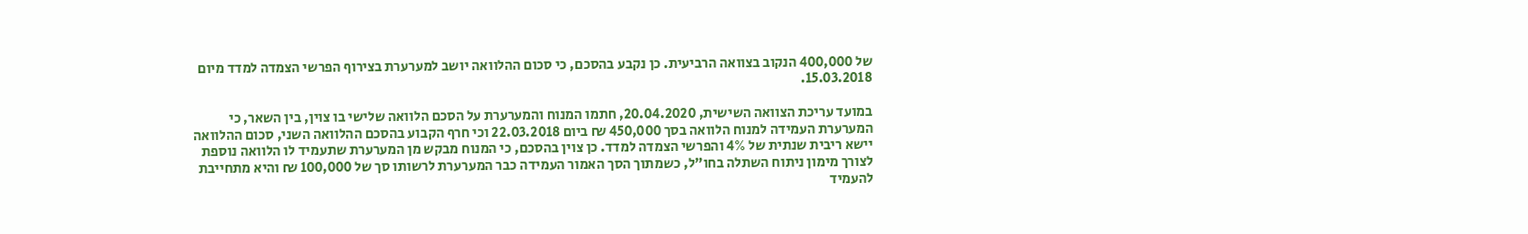של 400,000 הנקוב בצוואה הרביעית. כן נקבע בהסכם, כי סכום ההלוואה יושב למערערת בצירוף הפרשי הצמדה למדד מיום 15.03.2018.

במועד עריכת הצוואה השישית, 20.04.2020, חתמו המנוח והמערערת על הסכם הלוואה שלישי בו צוין, בין השאר, כי המערערת העמידה למנוח הלוואה בסך 450,000 ₪ ביום 22.03.2018 וכי חרף הקבוע בהסכם ההלוואה השני, סכום ההלוואה יישא ריבית שנתית של 4% והפרשי הצמדה למדד. כן צוין בהסכם, כי המנוח מבקש מן המערערת שתעמיד לו הלוואה נוספת לצורך מימון ניתוח השתלה בחו"ל, כשמתוך הסך האמור העמידה כבר המערערת לרשותו סך של 100,000 ₪ והיא מתחייבת להעמיד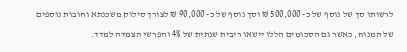לרשותו סך של נוסף של כ- 500,000 ₪ וסך נוסף של כ- 90,000 ₪ לצורך סילוק משכנתא וחובות נוספים של המנוח, כאשר גם הסכומים הללו יישאו ריבית שנתית של 4% והפרשי הצמדה למדד.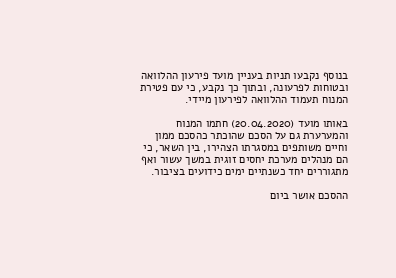בנוסף נקבעו תניות בעניין מועד פירעון ההלוואה ובטוחות לפרעונה, ובתוך כך נקבע, כי עם פטירת המנוח תעמוד ההלוואה לפירעון מיידי.

באותו מועד (20.04.2020) חתמו המנוח והמערערת גם על הסכם שהוכתר כהסכם ממון וחיים משותפים במסגרתו הצהירו, בין השאר, כי הם מנהלים מערכת יחסים זוגית במשך עשור ואף מתגוררים יחד כשנתיים ימים כידועים בציבור.

ההסכם אושר ביום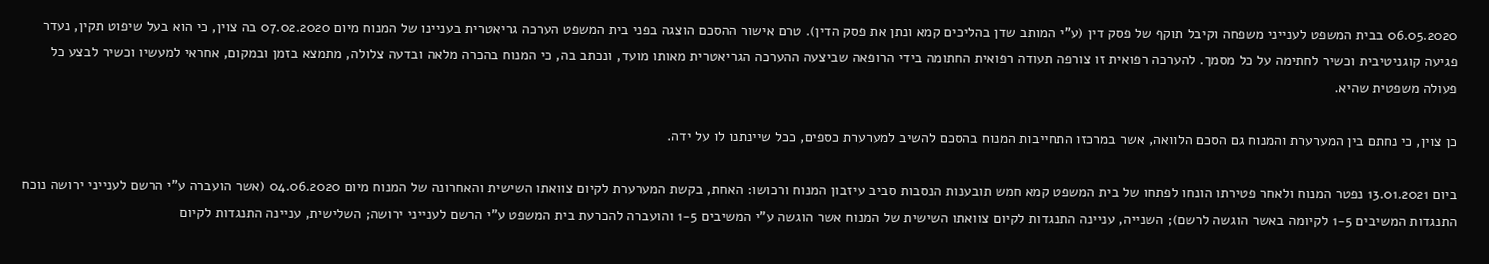06.05.2020 בבית המשפט לענייני משפחה וקיבל תוקף של פסק דין (ע"י המותב שדן בהליכים קמא ונתן את פסק הדין). טרם אישור ההסכם הוצגה בפני בית המשפט הערכה גריאטרית בעניינו של המנוח מיום 07.02.2020 בה צוין, כי הוא בעל שיפוט תקין, נעדר פגיעה קוגניטיבית וכשיר לחתימה על כל מסמך. להערכה רפואית זו צורפה תעודה רפואית החתומה בידי הרופאה שביצעה ההערכה הגריאטרית מאותו מועד, ונכתב בה, כי המנוח בהכרה מלאה ובדעה צלולה, מתמצא בזמן ובמקום, אחראי למעשיו וכשיר לבצע כל פעולה משפטית שהיא.

כן צוין, כי נחתם בין המערערת והמנוח גם הסכם הלוואה, אשר במרכזו התחייבות המנוח בהסכם להשיב למערערת כספים, ככל שיינתנו לו על ידה.

ביום 13.01.2021 נפטר המנוח ולאחר פטירתו הונחו לפתחו של בית המשפט קמא חמש תובענות הנסבות סביב עיזבון המנוח ורכושו: האחת, בקשת המערערת לקיום צוואתו השישית והאחרונה של המנוח מיום 04.06.2020 (אשר הועברה ע"י הרשם לענייני ירושה נוכח התנגדות המשיבים 1-5 לקיומה באשר הוגשה לרשם); השנייה, עניינה התנגדות לקיום צוואתו השישית של המנוח אשר הוגשה ע"י המשיבים 1-5 והועברה להכרעת בית המשפט ע"י הרשם לענייני ירושה; השלישית, עניינה התנגדות לקיום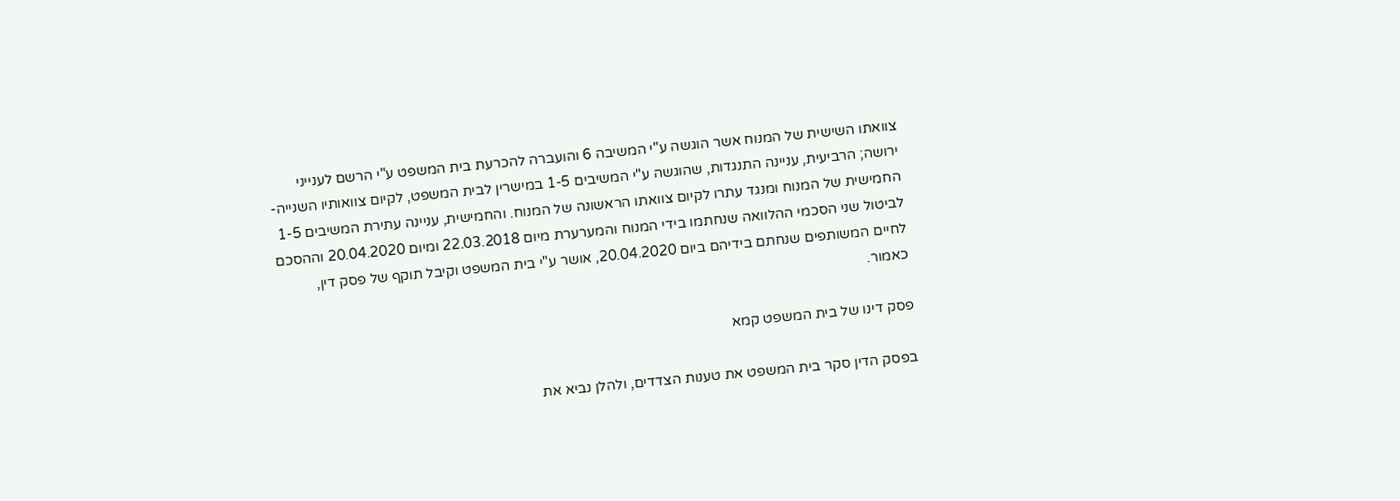צוואתו השישית של המנוח אשר הוגשה ע"י המשיבה 6 והועברה להכרעת בית המשפט ע"י הרשם לענייני ירושה; הרביעית, עניינה התנגדות, שהוגשה ע"י המשיבים 1-5 במישרין לבית המשפט, לקיום צוואותיו השנייה-החמישית של המנוח ומנגד עתרו לקיום צוואתו הראשונה של המנוח. והחמישית, עניינה עתירת המשיבים 1-5 לביטול שני הסכמי ההלוואה שנחתמו בידי המנוח והמערערת מיום 22.03.2018 ומיום 20.04.2020 וההסכם לחיים המשותפים שנחתם בידיהם ביום 20.04.2020, אושר ע"י בית המשפט וקיבל תוקף של פסק דין, כאמור.

פסק דינו של בית המשפט קמא

בפסק הדין סקר בית המשפט את טענות הצדדים, ולהלן נביא את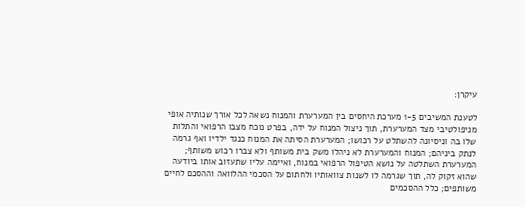עיקרן:

לטענת המשיבים 1-5 מערכת היחסים בין המערערת והמנוח נשאה לכל אורך שנותיה אופי מניפולטיבי מצד המערערת, תוך ניצול המנוח על ידה, בפרט נוכח מצבו הרפואי והתלות שלו בה וניסיונה להשתלט על רכושו; המערערת הסיתה את המנוח כנגד ילדיו ואף גרמה לנתק ביניהם; המנוח והמערערת לא ניהלו משק בית משותף ולא צברו רכוש משותף; המערערת השתלטה על נושא הטיפול הרפואי במנוח, ואיימה עליו שתעזוב אותו ביודעה שהוא זקוק לה, תוך שגרמה לו לשנות צוואותיו ולחתום על הסכמי ההלוואה וההסכם לחיים משותפים; כלל ההסכמים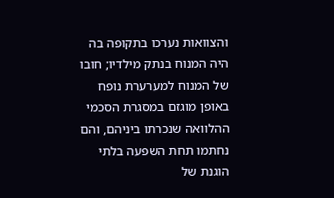והצוואות נערכו בתקופה בה היה המנוח בנתק מילדיו; חובו של המנוח למערערת נופח באופן מוגזם במסגרת הסכמי ההלוואה שנכרתו ביניהם, והם נחתמו תחת השפעה בלתי הוגנת של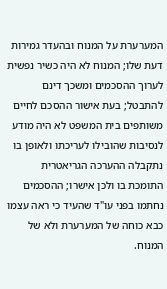המערערת על המנוח ובהעדר גמירות דעת שלו; המנוח לא היה כשיר נפשית לערוך ההסכמים ומשכך דינם להתבטל; בעת אישור ההסכם לחיים משותפים בית המשפט לא היה מודע לנסיבות שהובילו לעריכתו ולאופן בו נתקבלה ההערכה הגריאטרית התומכת בו ולכן אישרו; ההסכמים נחתמו בפני עו"ד שהעיד כי ראה עצמו כבא כוחה של המערערת ולא של המנוח.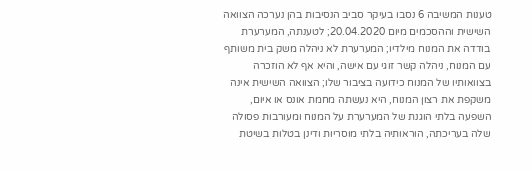טענות המשיבה 6 נסבו בעיקר סביב הנסיבות בהן נערכה הצוואה השישית וההסכמים מיום 20.04.2020; לטענתה, המערערת בודדה את המנוח מילדיו; המערערת לא ניהלה משק בית משותף עם המנוח, ניהלה קשר זוגי עם אישה, והיא אף לא הוזכרה בצוואותיו של המנוח כידועה בציבור שלו; הצוואה השישית אינה משקפת את רצון המנוח, היא נעשתה מחמת אונס או איום, השפעה בלתי הוגנת של המערערת על המנוח ומעורבות פסולה שלה בעריכתה, הוראותיה בלתי מוסריות ודינן בטלות בשיטת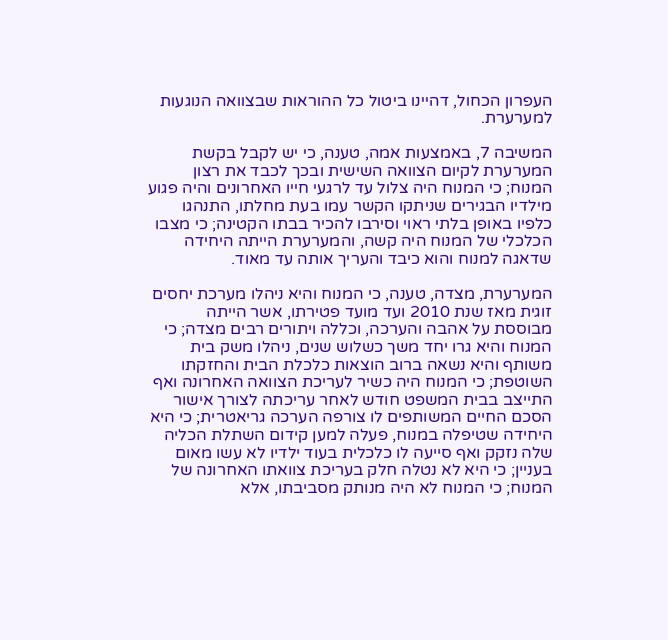העפרון הכחול, דהיינו ביטול כל ההוראות שבצוואה הנוגעות למערערת.

המשיבה 7, באמצעות אמה, טענה, כי יש לקבל בקשת המערערת לקיום הצוואה השישית ובכך לכבד את רצון המנוח; כי המנוח היה צלול עד לרגעי חייו האחרונים והיה פגוע מילדיו הבגירים שניתקו הקשר עמו בעת מחלתו, התנהגו כלפיו באופן בלתי ראוי וסירבו להכיר בבתו הקטינה; כי מצבו הכלכלי של המנוח היה קשה, והמערערת הייתה היחידה שדאגה למנוח והוא כיבד והעריך אותה עד מאוד.

המערערת, מצדה, טענה, כי המנוח והיא ניהלו מערכת יחסים זוגית מאז שנת 2010 ועד מועד פטירתו, אשר הייתה מבוססת על אהבה והערכה, וכללה ויתורים רבים מצדה; כי המנוח והיא גרו יחד משך כשלוש שנים, ניהלו משק בית משותף והיא נשאה ברוב הוצאות כלכלת הבית והחזקתו השוטפת; כי המנוח היה כשיר לעריכת הצוואה האחרונה ואף התייצב בבית המשפט חודש לאחר עריכתה לצורך אישור הסכם החיים המשותפים לו צורפה הערכה גריאטרית; כי היא היחידה שטיפלה במנוח, פעלה למען קידום השתלת הכליה שלה נזקק ואף סייעה לו כלכלית בעוד ילדיו לא עשו מאום בעניין; כי היא לא נטלה חלק בעריכת צוואתו האחרונה של המנוח; כי המנוח לא היה מנותק מסביבתו, אלא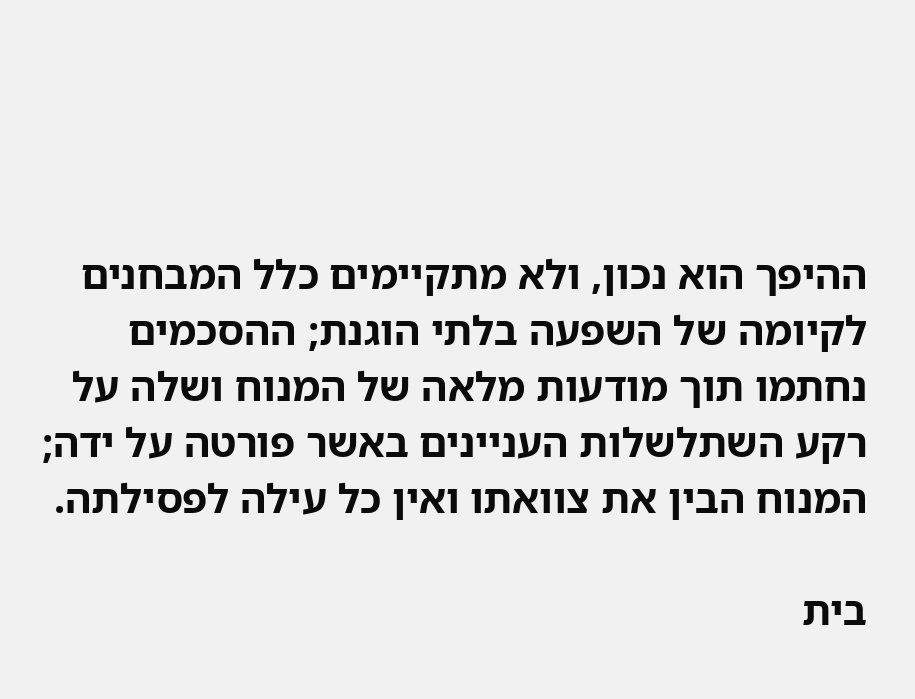ההיפך הוא נכון, ולא מתקיימים כלל המבחנים לקיומה של השפעה בלתי הוגנת; ההסכמים נחתמו תוך מודעות מלאה של המנוח ושלה על רקע השתלשלות העניינים באשר פורטה על ידה; המנוח הבין את צוואתו ואין כל עילה לפסילתה.

בית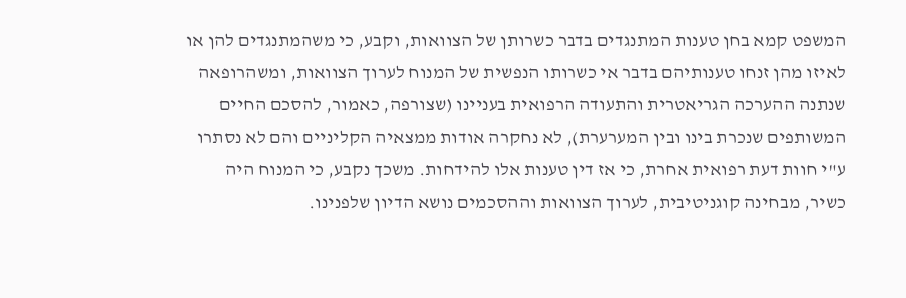המשפט קמא בחן טענות המתנגדים בדבר כשרותן של הצוואות, וקבע, כי משהמתנגדים להן או לאיזו מהן זנחו טענותיהם בדבר אי כשרותו הנפשית של המנוח לערוך הצוואות, ומשהרופאה שנתנה ההערכה הגריאטרית והתעודה הרפואית בעניינו (שצורפה, כאמור, להסכם החיים המשותפים שנכרת בינו ובין המערערת), לא נחקרה אודות ממצאיה הקליניים והם לא נסתרו ע"י חוות דעת רפואית אחרת, כי אז דין טענות אלו להידחות. משכך נקבע, כי המנוח היה כשיר, מבחינה קוגניטיבית, לערוך הצוואות וההסכמים נושא הדיון שלפנינו.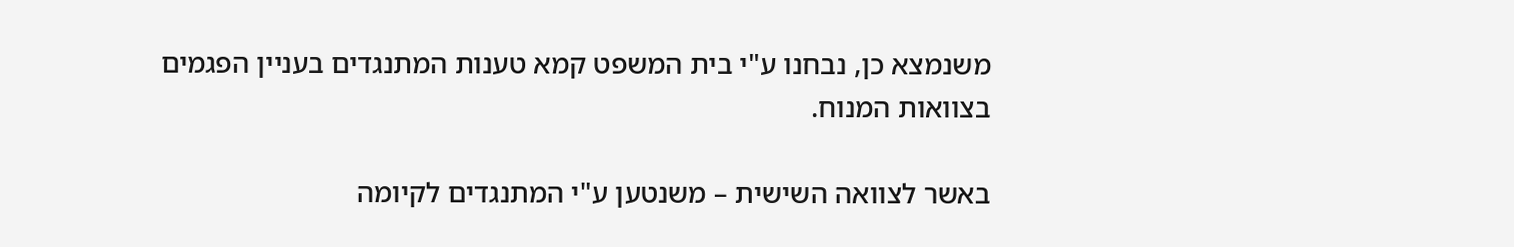משנמצא כן, נבחנו ע"י בית המשפט קמא טענות המתנגדים בעניין הפגמים בצוואות המנוח.

באשר לצוואה השישית – משנטען ע"י המתנגדים לקיומה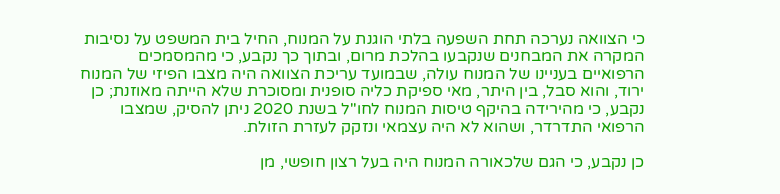כי הצוואה נערכה תחת השפעה בלתי הוגנת על המנוח, החיל בית המשפט על נסיבות המקרה את המבחנים שנקבעו בהלכת מרום, ובתוך כך נקבע, כי מהמסמכים הרפואיים בעניינו של המנוח עולה, שבמועד עריכת הצוואה היה מצבו הפיזי של המנוח ירוד, והוא סבל, בין היתר, מאי ספיקת כליה סופנית ומסוכרת שלא הייתה מאוזנת; כן נקבע, כי מהירידה בהיקף טיסות המנוח לחו"ל בשנת 2020 ניתן להסיק, שמצבו הרפואי התדרדר, ושהוא לא היה עצמאי ונזקק לעזרת הזולת.

כן נקבע, כי הגם שלכאורה המנוח היה בעל רצון חופשי, מן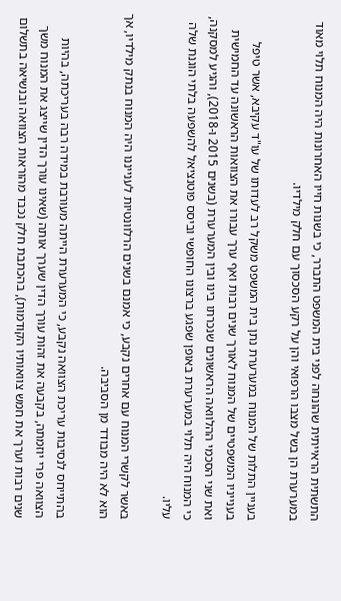התשתית הראייתית שהונחה לפני בית המשפט התברר, כי בשנות חייו האחרונות היה המנוח תלוי מאוד במערערת הן בשל מצבו הרפואי והן על רקע הסכסוך עם חלק מילדיו.

בעניין התלות של המנוח במערערת נתן בית המשפט משקל רב לעדותו של עו"ד עקיבא, אשר טיפל בענייניו המשפטיים של המנוח לאורך שנים רבות ואף ערך עבורו את הצוואות הראשונה עד החמישית ואת שני הסכמי ההלוואה הראשונים שנכרתו בינו ובין המערערת (בשנים 2015 ו-2018), והגיע למסקנה, כי המנוח היה תלוי במערערת באופן שפגע ברצונו החופשי וביסס פוטנציאל להשפעה בלתי הוגנת שלה עליו.

באשר לקשרי המנוח עם אחרים נקבע, כי אמנם בשנים הרלוונטיות לענייננו היה המנוח בנתק מילדיו, אך הוא לא היה מבודד מן הסביבה.

בהתייחס לנסיבות עריכת הצוואה נקבע, כי המערערת הייתה מעורבת במידה רבה בעריכתה, בהיות הצוואה פרי יוזמתה, בקבעה את זהות עורך הדין שערך אותה (שאינו עורך הדין שייצג את המנוח משך שנים רבות וערך את חמש צוואותיו הקודמות), בהכתבת חלק נכבד מהוראות הצוואה ובנשיאה בתשלום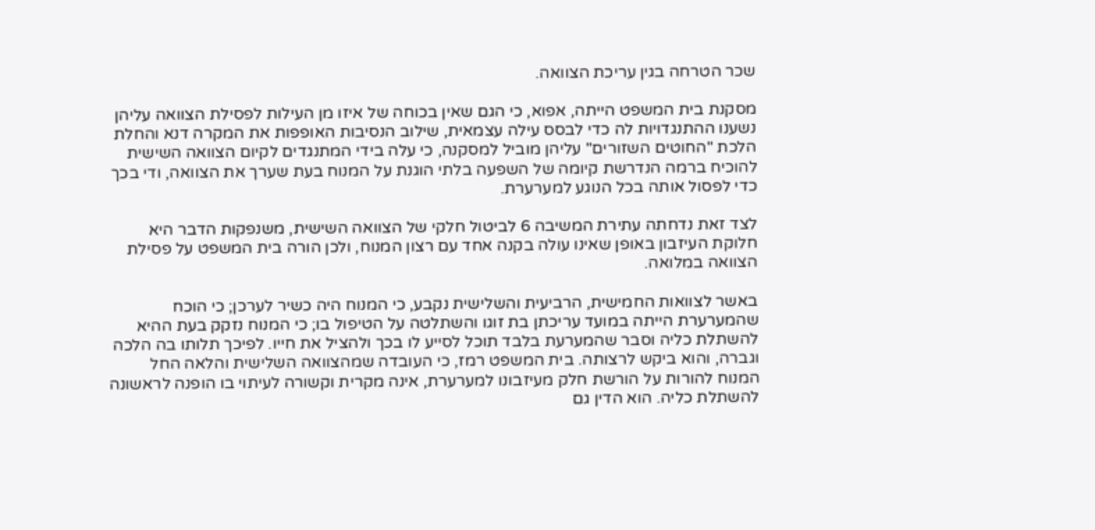שכר הטרחה בגין עריכת הצוואה.

מסקנת בית המשפט הייתה, אפוא, כי הגם שאין בכוחה של איזו מן העילות לפסילת הצוואה עליהן נשענו ההתנגדויות לה כדי לבסס עילה עצמאית, שילוב הנסיבות האופפות את המקרה דנא והחלת הלכת "החוטים השזורים" עליהן מוביל למסקנה, כי עלה בידי המתנגדים לקיום הצוואה השישית להוכיח ברמה הנדרשת קיומה של השפעה בלתי הוגנת על המנוח בעת שערך את הצוואה, ודי בכך כדי לפסול אותה בכל הנוגע למערערת.

לצד זאת נדחתה עתירת המשיבה 6 לביטול חלקי של הצוואה השישית, משנפקות הדבר היא חלוקת העיזבון באופן שאינו עולה בקנה אחד עם רצון המנוח, ולכן הורה בית המשפט על פסילת הצוואה במלואה.

באשר לצוואות החמישית, הרביעית והשלישית נקבע, כי המנוח היה כשיר לערכן; כי הוכח שהמערערת הייתה במועד עריכתן בת זוגו והשתלטה על הטיפול בו; כי המנוח נזקק בעת ההיא להשתלת כליה וסבר שהמערעת בלבד תוכל לסייע לו בכך ולהציל את חייו. לפיכך תלותו בה הלכה וגברה, והוא ביקש לרצותה. בית המשפט רמז, כי העובדה שמהצוואה השלישית והלאה החל המנוח להורות על הורשת חלק מעיזבונו למערערת, אינה מקרית וקשורה לעיתוי בו הופנה לראשונה להשתלת כליה. הוא הדין גם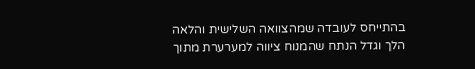בהתייחס לעובדה שמהצוואה השלישית והלאה הלך וגדל הנתח שהמנוח ציווה למערערת מתוך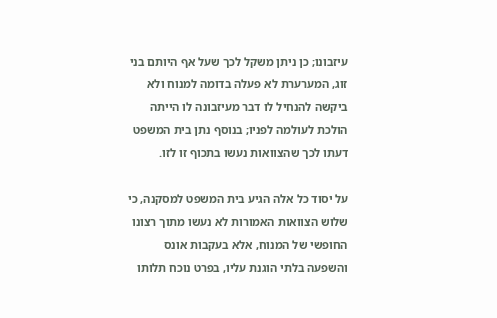עיזבונו; כן ניתן משקל לכך שעל אף היותם בני זוג, המערערת לא פעלה בדומה למנוח ולא ביקשה להנחיל לו דבר מעיזבונה לו הייתה הולכת לעולמה לפניו; בנוסף נתן בית המשפט דעתו לכך שהצוואות נעשו בתכוף זו לזו.

על יסוד כל אלה הגיע בית המשפט למסקנה, כי שלוש הצוואות האמורות לא נעשו מתוך רצונו החופשי של המנוח, אלא בעקבות אונס והשפעה בלתי הוגנת עליו, בפרט נוכח תלותו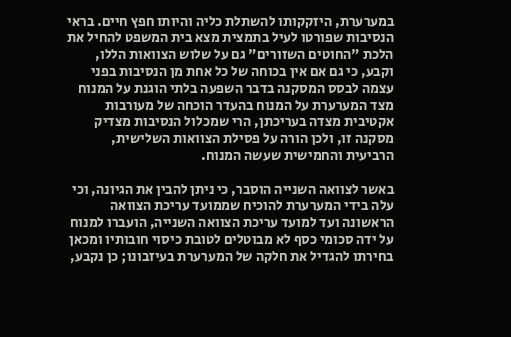במערערת, היזקקותו להשתלת כליה והיותו חפץ חיים. בראי הנסיבות שפורטו לעיל בתמצית מצא בית המשפט להחיל את הלכת "החוטים השזורים" גם על שלוש הצוואות הללו, וקבע, כי גם אם אין בכוחה של כל אחת מן הנסיבות בפני עצמה לבסס המסקנה בדבר השפעה בלתי הוגנת על המנוח מצד המערערת על המנוח בהעדר הוכחה של מעורבות אקטיבית מצדה בעריכתן, הרי שמכלול הנסיבות מצדיק מסקנה זו, ולכן הורה על פסילת הצוואות השלישית, הרביעית והחמישית שעשה המנוח.

באשר לצוואה השנייה הוסבר, כי ניתן להבין את הגיונה, וכי עלה בידי המערערת להוכיח שממועד עריכת הצוואה הראשונה ועד למועד עריכת הצוואה השנייה, הועברו למנוח על ידה סכומי כסף לא מבוטלים לטובת כיסוי חובותיו ומכאן בחירתו להגדיל את חלקה של המערערת בעיזבונו; כן נקבע,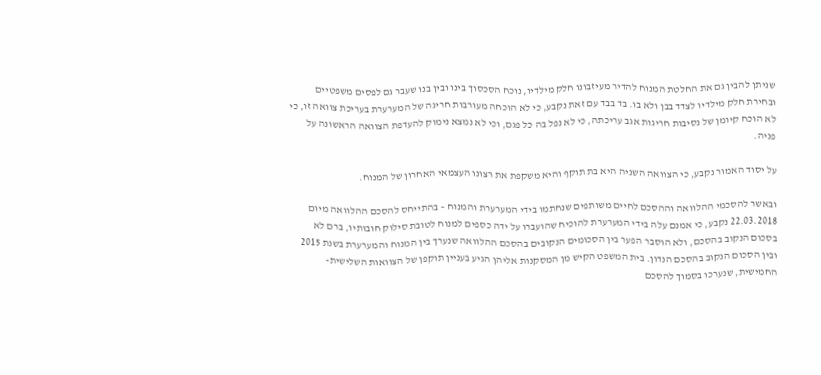שניתן להבין גם את החלטת המנוח להדיר מעיזבונו חלק מילדיו, נוכח הסכסוך בינו ובין בנו שעבר גם לפסים משפטיים ובחירת חלק מילדיו לצדד בבן ולא בו. בד בבד עם זאת נקבע, כי לא הוכחה מעורבות חריגה של המערערת בעריכת צוואה זו, כי לא הוכח קיומן של נסיבות חריגות אגב עריכתה, כי לא נפל בה כל פגם, וכי לא נמצא נימוק להעדפת הצוואה הראשונה על פניה.

על יסוד האמור נקבע, כי הצוואה השניה היא בת תוקף והיא משקפת את רצונו העצמאי האחרון של המנוח.

ובאשר להסכמי ההלוואה וההסכם לחיים משותפים שנחתמו בידי המערערת והמנוח – בהתייחס להסכם ההלוואה מיום 22.03.2018 נקבע, כי אמנם עלה בידי המערערת להוכיח שהועברו על ידה כספים למנוח לטובת סילוק חובותיו, ברם לא בסכום הנקוב בהסכם, ולא הוסבר הפער בין הסכומים הנקובים בהסכם ההלוואה שנערך בין המנוח והמערערת בשנת 2015 ובין הסכום הנקוב בהסכם הנדון. בית המשפט הקיש מן המסקנות אליהן הגיע בעניין תוקפן של הצוואות השלישית-החמישית, שנערכו בסמוך להסכם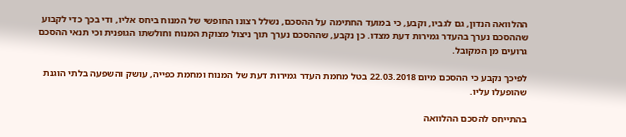ההלוואה הנדון, גם לגביו, וקבע, כי במועד החתימה על ההסכם, נשלל רצונו החופשי של המנוח ביחס אליו, ודי בכך כדי לקבוע שההסכם נערך בהעדר גמירות דעת מצדו. כן נקבע, שההסכם נערך תוך ניצול מצוקת המנוח וחולשתו הגופנית וכי תנאי ההסכם גרועים מן המקובל.

לפיכך נקבע כי ההסכם מיום 22.03.2018 בטל מחמת העדר גמירות דעת של המנוח ומחמת כפייה, עושק והשפעה בלתי הוגנת שהופעלו עליו.

בהתייחס להסכם ההלוואה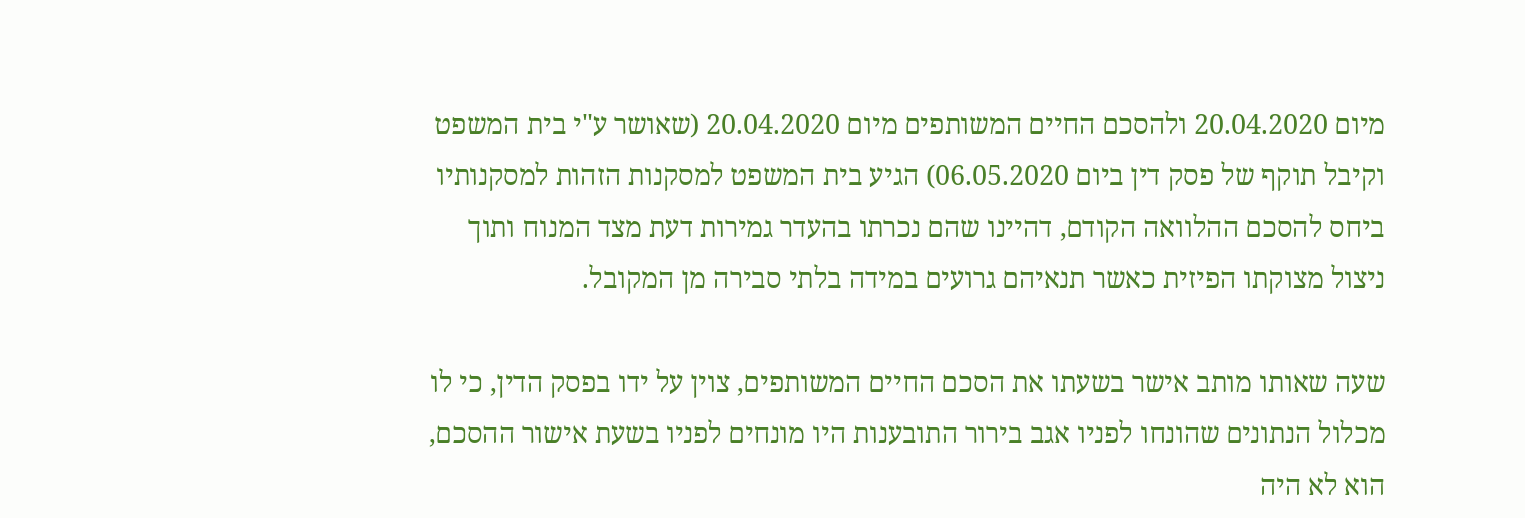מיום 20.04.2020 ולהסכם החיים המשותפים מיום 20.04.2020 (שאושר ע"י בית המשפט וקיבל תוקף של פסק דין ביום 06.05.2020) הגיע בית המשפט למסקנות הזהות למסקנותיו ביחס להסכם ההלוואה הקודם, דהיינו שהם נכרתו בהעדר גמירות דעת מצד המנוח ותוך ניצול מצוקתו הפיזית כאשר תנאיהם גרועים במידה בלתי סבירה מן המקובל.

שעה שאותו מותב אישר בשעתו את הסכם החיים המשותפים, צוין על ידו בפסק הדין, כי לו מכלול הנתונים שהונחו לפניו אגב בירור התובענות היו מונחים לפניו בשעת אישור ההסכם, הוא לא היה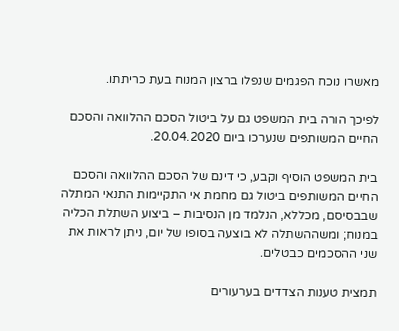מאשרו נוכח הפגמים שנפלו ברצון המנוח בעת כריתתו.

לפיכך הורה בית המשפט גם על ביטול הסכם ההלוואה והסכם החיים המשותפים שנערכו ביום 20.04.2020.

בית המשפט הוסיף וקבע, כי דינם של הסכם ההלוואה והסכם החיים המשותפים ביטול גם מחמת אי התקיימות התנאי המתלה שבבסיסם, מכללא, הנלמד מן הנסיבות – ביצוע השתלת הכליה במנוח; ומשההשתלה לא בוצעה בסופו של יום, ניתן לראות את שני ההסכמים כבטלים.

תמצית טענות הצדדים בערעורים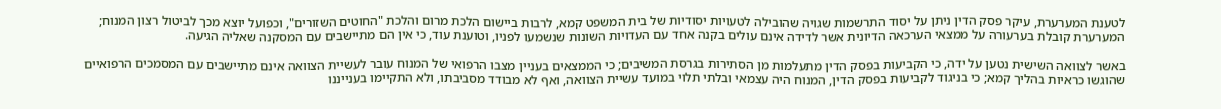לטענת המערערת, עיקר פסק הדין ניתן על יסוד התרשמות שגויה שהובילה לטעויות יסודיות של בית המשפט קמא, לרבות ביישום הלכת מרום והלכת "החוטים השזורים", וכפועל יוצא מכך לביטול רצון המנוח; המערערת קובלת בערעורה על ממצאי הערכאה הדיונית אשר לדידה אינם עולים בקנה אחד עם העדויות השונות שנשמעו לפניו, וטוענת עוד, כי אין הם מתיישבים עם המסקנה שאליה הגיעה.

באשר לצוואה השישית נטען על ידה, כי הקביעות בפסק הדין מתעלמות מן הסתירות בגרסת המשיבים; כי הממצאים בעניין מצבו הרפואי של המנוח עובר לעשיית הצוואה אינם מתיישבים עם המסמכים הרפואיים שהוגשו כראיות בהליך קמא; כי בניגוד לקביעות בפסק הדין, המנוח היה עצמאי ובלתי תלוי במועד עשיית הצוואה, ואף לא מבודד מסביבתו, ולא התקיימו בענייננו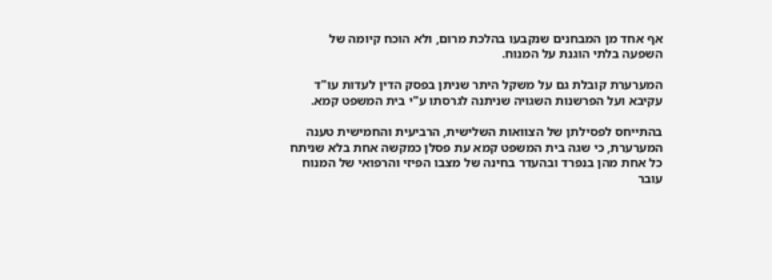אף אחד מן המבחנים שנקבעו בהלכת מרום, ולא הוכח קיומה של השפעה בלתי הוגנת על המנוח.

המערערת קובלת גם על משקל היתר שניתן בפסק הדין לעדות עו"ד עקיבא ועל הפרשנות השגויה שניתנה לגרסתו ע"י בית המשפט קמא.

בהתייחס לפסילתן של הצוואות השלישית, הרביעית והחמישית טענה המערערת, כי שגה בית המשפט קמא עת פסלן כמקשה אחת בלא שניתח כל אחת מהן בנפרד ובהעדר בחינה של מצבו הפיזי והרפואי של המנוח עובר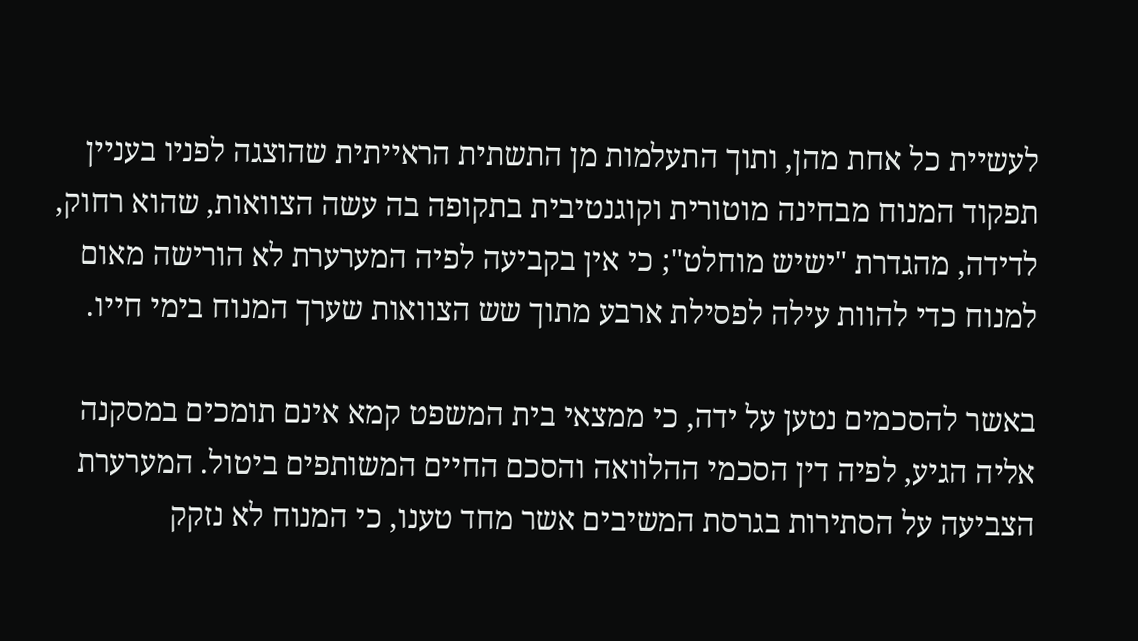לעשיית כל אחת מהן, ותוך התעלמות מן התשתית הראייתית שהוצגה לפניו בעניין תפקוד המנוח מבחינה מוטורית וקוגנטיבית בתקופה בה עשה הצוואות, שהוא רחוק, לדידה, מהגדרת "ישיש מוחלט"; כי אין בקביעה לפיה המערערת לא הורישה מאום למנוח כדי להוות עילה לפסילת ארבע מתוך שש הצוואות שערך המנוח בימי חייו.

באשר להסכמים נטען על ידה, כי ממצאי בית המשפט קמא אינם תומכים במסקנה אליה הגיע, לפיה דין הסכמי ההלוואה והסכם החיים המשותפים ביטול. המערערת הצביעה על הסתירות בגרסת המשיבים אשר מחד טענו, כי המנוח לא נזקק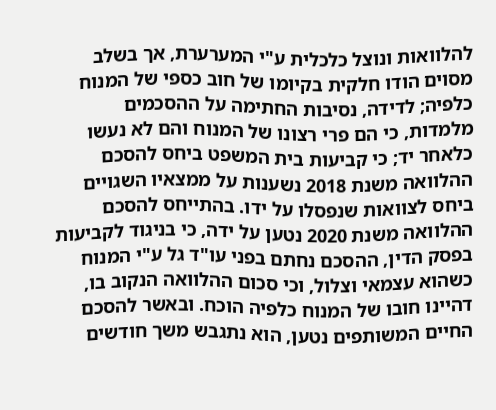להלוואות ונוצל כלכלית ע"י המערערת, אך בשלב מסוים הודו חלקית בקיומו של חוב כספי של המנוח כלפיה; לדידה, נסיבות החתימה על ההסכמים מלמדות, כי הם פרי רצונו של המנוח והם לא נעשו כלאחר יד; כי קביעות בית המשפט ביחס להסכם ההלוואה משנת 2018 נשענות על ממצאיו השגויים ביחס לצוואות שנפסלו על ידו. בהתייחס להסכם ההלוואה משנת 2020 נטען על ידה, כי בניגוד לקביעות בפסק הדין, ההסכם נחתם בפני עו"ד גל ע"י המנוח כשהוא עצמאי וצלול, וכי סכום ההלוואה הנקוב בו, דהיינו חובו של המנוח כלפיה הוכח. ובאשר להסכם החיים המשותפים נטען, הוא נתגבש משך חודשים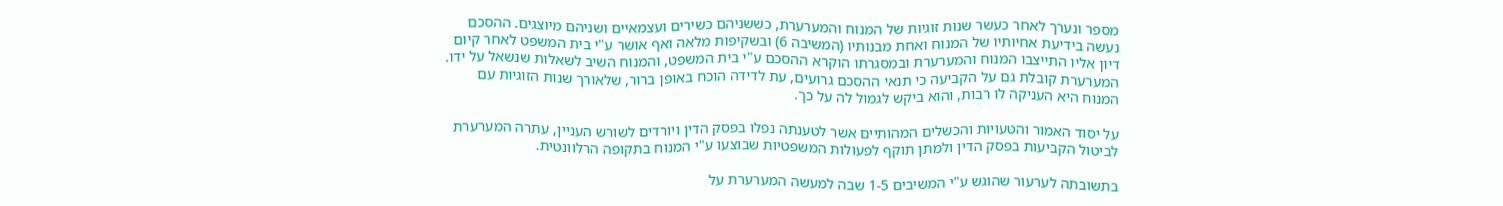מספר ונערך לאחר כעשר שנות זוגיות של המנוח והמערערת, כששניהם כשירים ועצמאיים ושניהם מיוצגים. ההסכם נעשה בידיעת אחיותיו של המנוח ואחת מבנותיו (המשיבה 6) ובשקיפות מלאה ואף אושר ע"י בית המשפט לאחר קיום דיון אליו התייצבו המנוח והמערערת ובמסגרתו הוקרא ההסכם ע"י בית המשפט, והמנוח השיב לשאלות שנשאל על ידו. המערערת קובלת גם על הקביעה כי תנאי ההסכם גרועים, עת לדידה הוכח באופן ברור, שלאורך שנות הזוגיות עם המנוח היא העניקה לו רבות, והוא ביקש לגמול לה על כך.

על יסוד האמור והטעויות והכשלים המהותיים אשר לטענתה נפלו בפסק הדין ויורדים לשורש העניין, עתרה המערערת לביטול הקביעות בפסק הדין ולמתן תוקף לפעולות המשפטיות שבוצעו ע"י המנוח בתקופה הרלוונטית.

בתשובתה לערעור שהוגש ע"י המשיבים 1-5 שבה למעשה המערערת על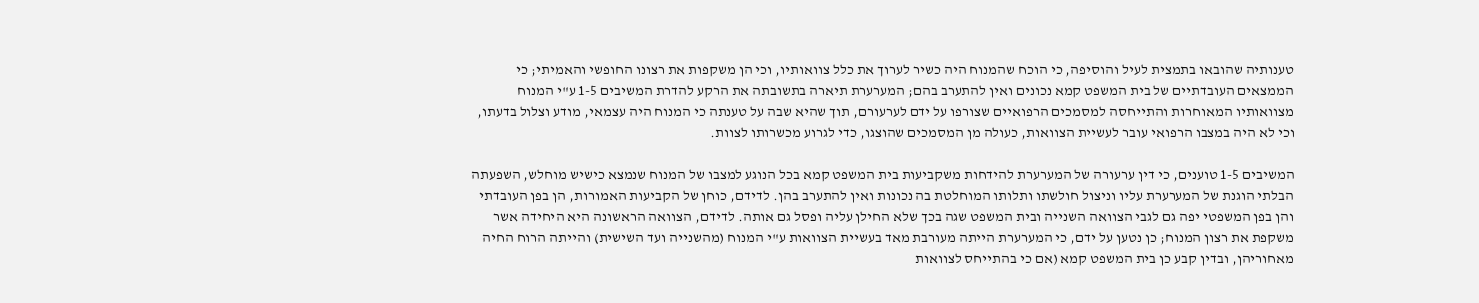טענותיה שהובאו בתמצית לעיל והוסיפה, כי הוכח שהמנוח היה כשיר לערוך את כלל צוואותיו, וכי הן משקפות את רצונו החופשי והאמיתי; כי הממצאים העובדתיים של בית המשפט קמא נכונים ואין להתערב בהם; המערערת תיארה בתשובתה את הרקע להדרת המשיבים 1-5 ע"י המנוח מצוואותיו המאוחרות והתייחסה למסמכים הרפואיים שצורפו על ידם לערעורם, תוך שהיא שבה על טענתה כי המנוח היה עצמאי, מודע וצלול בדעתו, וכי לא היה במצבו הרפואי עובר לעשיית הצוואות, כעולה מן המסמכים שהוצגו, כדי לגרוע מכשרותו לצוות.

המשיבים 1-5 טוענים, כי דין ערעורה של המערערת להידחות משקביעות בית המשפט קמא בכל הנוגע למצבו של המנוח שנמצא כישיש מוחלש, השפעתה הבלתי הוגנת של המערערת עליו וניצול חולשתו ותלותו המוחלטת בה נכונות ואין להתערב בהן. לדידם, כוחן של הקביעות האמורות, הן בפן העובדתי והן בפן המשפטי יפה גם לגבי הצוואה השנייה ובית המשפט שגה בכך שלא החילן עליה ופסל גם אותה. לדידם, הצוואה הראשונה היא היחידה אשר משקפת את רצון המנוח; כן נטען על ידם, כי המערערת הייתה מעורבת מאד בעשיית הצוואות ע"י המנוח (מהשנייה ועד השישית) והייתה הרוח החיה מאחוריהן, ובדין קבע כן בית המשפט קמא (אם כי בהתייחס לצוואות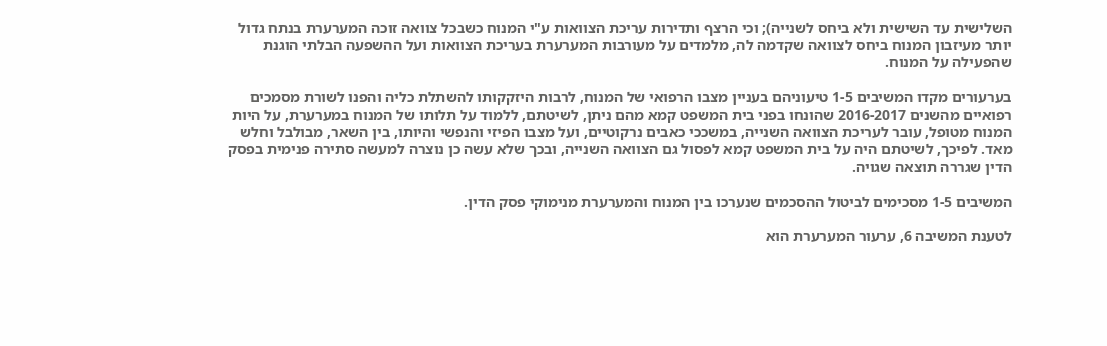השלישית עד השישית ולא ביחס לשנייה); וכי הרצף ותדירות עריכת הצוואות ע"י המנוח כשבכל צוואה זוכה המערערת בנתח גדול יותר מעיזבון המנוח ביחס לצוואה שקדמה לה, מלמדים על מעורבות המערערת בעריכת הצוואות ועל ההשפעה הבלתי הוגנת שהפעילה על המנוח.

בערעורים מקדו המשיבים 1-5 טיעוניהם בעניין מצבו הרפואי של המנוח, לרבות היזקקותו להשתלת כליה והפנו לשורת מסמכים רפואיים מהשנים 2016-2017 שהונחו בפני בית המשפט קמא מהם ניתן, לשיטתם, ללמוד על תלותו של המנוח במערערת, על היות המנוח מטופל, עובר לעריכת הצוואה השנייה, במשככי כאבים נרקוטיים, ועל מצבו הפיזי והנפשי והיותו, בין השאר, מבולבל וחלש מאד. לפיכך, לשיטתם היה על בית המשפט קמא לפסול גם הצוואה השנייה, ובכך שלא עשה כן נוצרה למעשה סתירה פנימית בפסק הדין שגררה תוצאה שגויה.

המשיבים 1-5 מסכימים לביטול ההסכמים שנערכו בין המנוח והמערערת מנימוקי פסק הדין.

לטענת המשיבה 6, ערעור המערערת הוא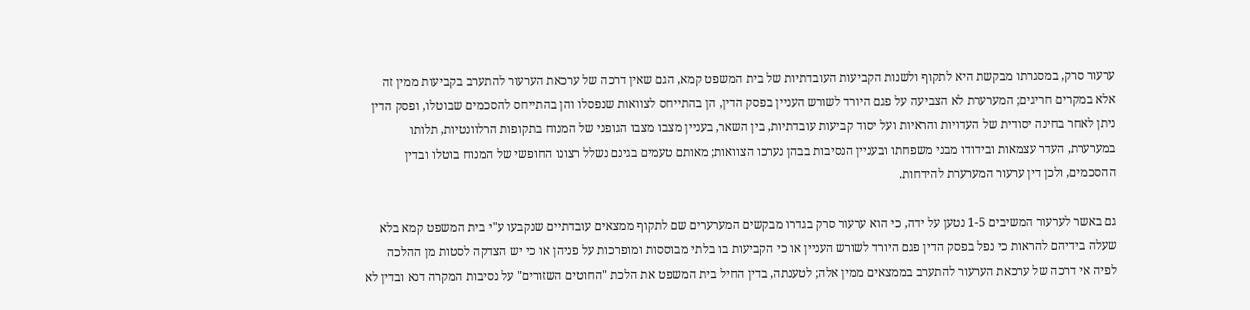ערעור סרק, במסגרתו מבקשת היא לתקוף ולשנות הקביעות העובדתיות של בית המשפט קמא, הגם שאין דרכה של ערכאת הערעור להתערב בקביעות ממין זה אלא במקרים חריגים; המערערת לא הצביעה על פגם היורד לשורש העניין בפסק הדין, הן בהתייחס לצוואות שנפסלו והן בהתייחס להסכמים שבוטלו, ופסק הדין ניתן לאחר בחינה יסודית של העדויות והראיות ועל יסוד קביעות עובדתיות, בין השאר, בעניין מצבו מצבו הגופני של המנוח בתקופות הרלוונטיות, תלותו במערערת, העדר עצמאות ובידודו מבני משפחתו ובעניין הנסיבות בבהן נערכו הצוואות; מאותם טעמים בגינם נשלל רצונו החופשי של המנוח בוטלו ובדין ההסכמים, ולכן דין ערעור המערערת להידחות.

גם באשר לערעור המשיבים 1-5 נטען על ידה, כי הוא ערעור סרק בגדרו מבקשים המערערים שם לתקוף ממצאים עובדתיים שנקבעו ע"י בית המשפט קמא בלא שעלה בידיהם להראות כי נפל בפסק הדין פגם היורד לשורש העניין או כי הקביעות בו בלתי מבוססות ומופרכות על פניהן או כי יש הצדקה לסטות מן ההלכה לפיה אי דרכה של ערכאת הערעור להתערב בממצאים ממין אלה; לטענתה, בדין החיל בית המשפט את הלכת "החוטים השזורים" על נסיבות המקרה דנא ובדין לא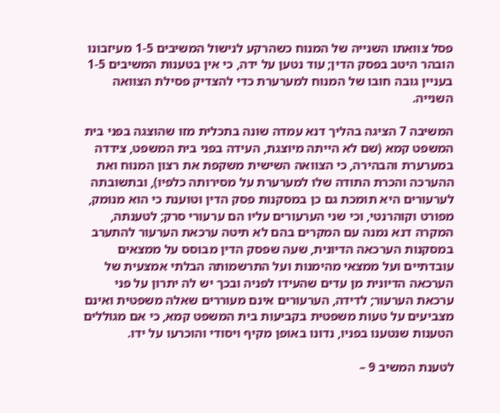פסל צוואתו השנייה של המנוח כשהרקע לנישול המשיבים 1-5 מעיזבונו הובהר היטב בפסק הדין; עוד נטען על ידה, כי אין בטענות המשיבים 1-5 בעניין גובה חובו של המנוח למערערת כדי להצדיק פסילת הצוואה השנייה.

המשיבה 7 הציגה בהליך דנא עמדה שונה בתכלית מזו שהוצגה בפני בית המשפט קמא (שם לא הייתה מיוצגת, העידה בפני בית המשפט, צידדה במערערת והבהירה, כי הצוואה השישית משקפת את רצון המנוח ואת ההערכה והכרת התודה שלו למערערת על מסירותה כלפיו), ובתשובתה לערעורים היא תומכת גם כן במסקנות פסק הדין וטוענת כי הוא מנומק, מפורט וקוהרנטי, וכי שני הערעורים עליו הם ערעורי סרק; לטענתה, המקרה דנא נמנה עם המקרים בהם לא תיטה ערכאת הערעור להתערב במסקנות הערכאה הדיונית, שעה שפסק הדין מבוסס על ממצאים עובדתיים ועל ממצאי מהימנות ועל התרשמותה הבלתי אמצעית של הערכאה הדיונית מן עדים שהעידו לפניה ובכך יש לה יתרון על פני ערכאת הערעור; לדידה, הערעורים אינם מעוררים שאלה משפטית ואינם מצביעים על טעות משפטית בקביעות בית המשפט קמא, כי אם מגוללים הטענות שנטענו בפניו, נדונו באופן מקיף ויסודי והוכרעו על ידו.

לטענת המשיב 9 –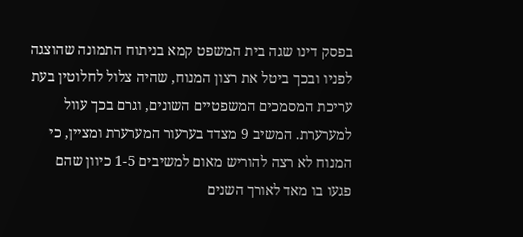בפסק דינו שגה בית המשפט קמא בניתוח התמונה שהוצגה לפניו ובכך ביטל את רצון המנוח, שהיה צלול לחלוטין בעת עריכת המסמכים המשפטיים השונים, וגרם בכך עוול למערערת. המשיב 9 מצדד בערעור המערערת ומציין, כי המנוח לא רצה להוריש מאום למשיבים 1-5 כיוון שהם פגעו בו מאד לאורך השנים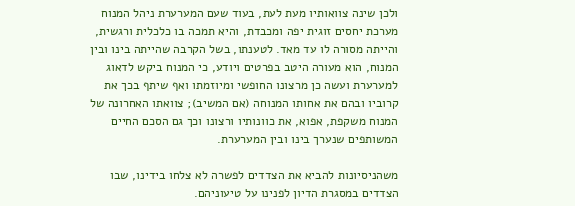ולכן שינה צוואותיו מעת לעת, בעוד שעם המערערת ניהל המנוח מערכת יחסים זוגית יפה ומכבדת, והיא תמכה בו כלכלית ורגשית, והייתה מסורה לו עד מאד. לטענתו, בשל הקרבה שהייתה בינו ובין המנוח, הוא מעורה היטב בפרטים ויודע, כי המנוח ביקש לדאוג למערערת ועשה כן מרצונו החופשי ומיוזמתו ואף שיתף בכך את קרוביו ובהם את אחותו המנוחה (אם המשיב); צוואתו האחרונה של המנוח משקפת, אפוא, את כוונותיו ורצונו וכך גם הסכם החיים המשותפים שנערך בינו ובין המערערת.

משהניסיונות להביא את הצדדים לפשרה לא צלחו בידינו, שבו הצדדים במסגרת הדיון לפנינו על טיעוניהם.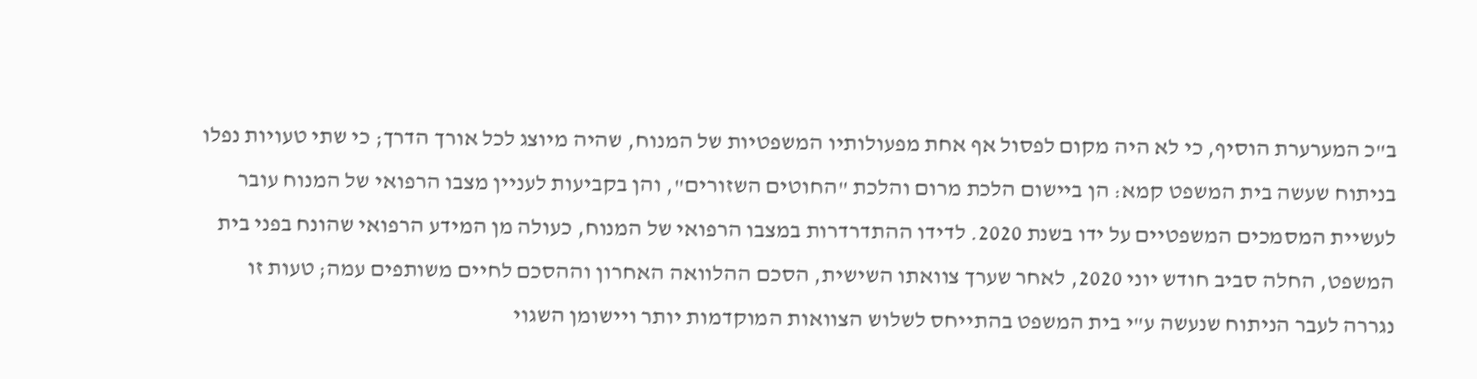ב"כ המערערת הוסיף, כי לא היה מקום לפסול אף אחת מפעולותיו המשפטיות של המנוח, שהיה מיוצג לכל אורך הדרך; כי שתי טעויות נפלו בניתוח שעשה בית המשפט קמא: הן ביישום הלכת מרום והלכת "החוטים השזורים", והן בקביעות לעניין מצבו הרפואי של המנוח עובר לעשיית המסמכים המשפטיים על ידו בשנת 2020. לדידו ההתדרדרות במצבו הרפואי של המנוח, כעולה מן המידע הרפואי שהונח בפני בית המשפט, החלה סביב חודש יוני 2020, לאחר שערך צוואתו השישית, הסכם ההלוואה האחרון וההסכם לחיים משותפים עמה; טעות זו נגררה לעבר הניתוח שנעשה ע"י בית המשפט בהתייחס לשלוש הצוואות המוקדמות יותר ויישומן השגוי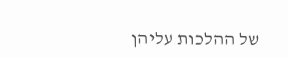של ההלכות עליהן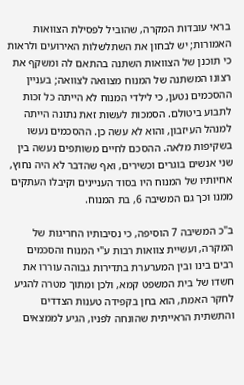בראי עובדות המקרה, שהוביל לפסילת הצוואות האמורות; יש לבחון את השתלשלות האירועים ולראות כי תוכנן של הצוואות השתנה בהתאם לה ומשקף את רצונו המשתנה של המנוח מצוואה לצוואה; בעניין ההסכמים נטען, כי לילדי המנוח לא הייתה כל זכות לתבוע ביטולם. הסמכות לעשות זאת נתונה הייתה למנהל העיזבון, והוא לא עשה כן. ההסכמים נעשו בשקיפות מלאה. ההסכם לחיים משותפים נעשה בין שני אנשים בוגרים וכשירים, ואף שהדבר לא היה נחוץ, אחיותיו של המנוח היו בסוד העניינים וקיבלו העתקים ממנו וכך גם המשיבה 6, בת המנוח.

ב"כ המשיבה 7 הוסיפה, כי נסיבותיו החריגות של המקרה, ועשיית צוואות רבות ע"י המנוח והסכמים רבים בינו ובין המערערת בתדירות גבוהה עוררו את חשדו של בית המשפט קמא, ולכן ומתוך מטרה להגיע לחקר האמת, הוא בחן בקפידה טענות הצדדים והתשתית הראייתית שהונחה לפניו, הגיע לממצאים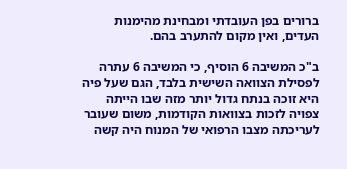ברורים בפן העובדתי ומבחינת מהימנות העדים, ואין מקום להתערב בהם.

ב"כ המשיבה 6 הוסיף, כי המשיבה 6 עתרה לפסילת הצוואה השישית בלבד, הגם שעל פיה היא זוכה בנתח גדול יותר מזה שבו הייתה צפויה לזכות בצוואות הקודמות, משום שעובר לעריכתה מצבו הרפואי של המנוח היה קשה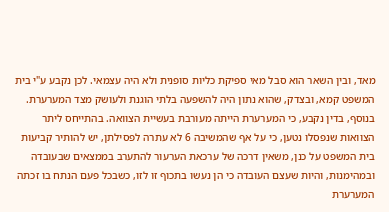מאד, ובין השאר הוא סבל מאי ספיקת כליות סופנית ולא היה עצמאי. לכן נקבע ע"י בית המשפט קמא, ובצדק, שהוא נתון היה להשפעה בלתי הוגנת ולעושק מצד המערערת. בנוסף, בדין נקבע, כי המערערת הייתה מעורבת בעשיית הצוואה. בהתייחס ליתר הצוואות שנפסלו נטען, כי על אף שהמשיבה 6 לא עתרה לפסילתן, יש להותיר קביעות בית המשפט על כנן, משאין דרכה של ערכאת הערעור להתערב בממצאים שבעובדה ובמהימנות, והיות שעצם העובדה כי הן נעשו בתכוף זו לזו, כשבכל פעם הנתח בו זכתה המערערת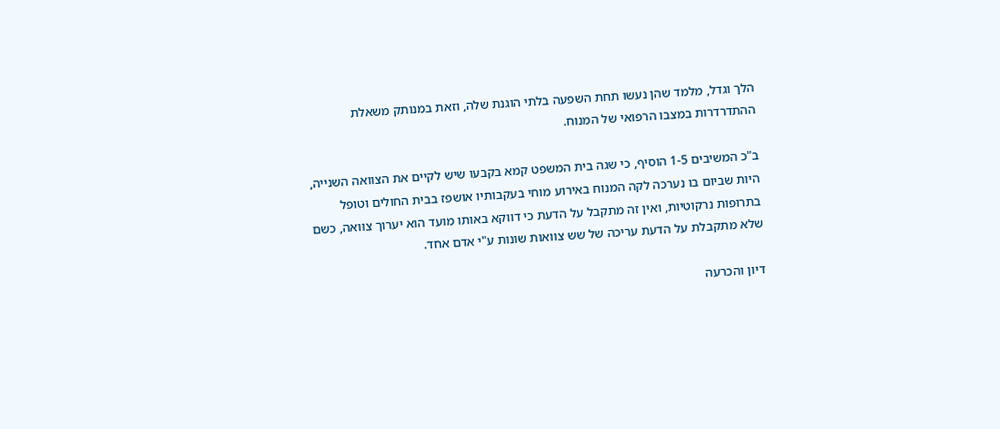הלך וגדל, מלמד שהן נעשו תחת השפעה בלתי הוגנת שלה, וזאת במנותק משאלת ההתדרדרות במצבו הרפואי של המנוח.

ב"כ המשיבים 1-5 הוסיף, כי שגה בית המשפט קמא בקבעו שיש לקיים את הצוואה השנייה, היות שביום בו נערכה לקה המנוח באירוע מוחי בעקבותיו אושפז בבית החולים וטופל בתרופות נרקוטיות, ואין זה מתקבל על הדעת כי דווקא באותו מועד הוא יערוך צוואה, כשם שלא מתקבלת על הדעת עריכה של שש צוואות שונות ע"י אדם אחד.

דיון והכרעה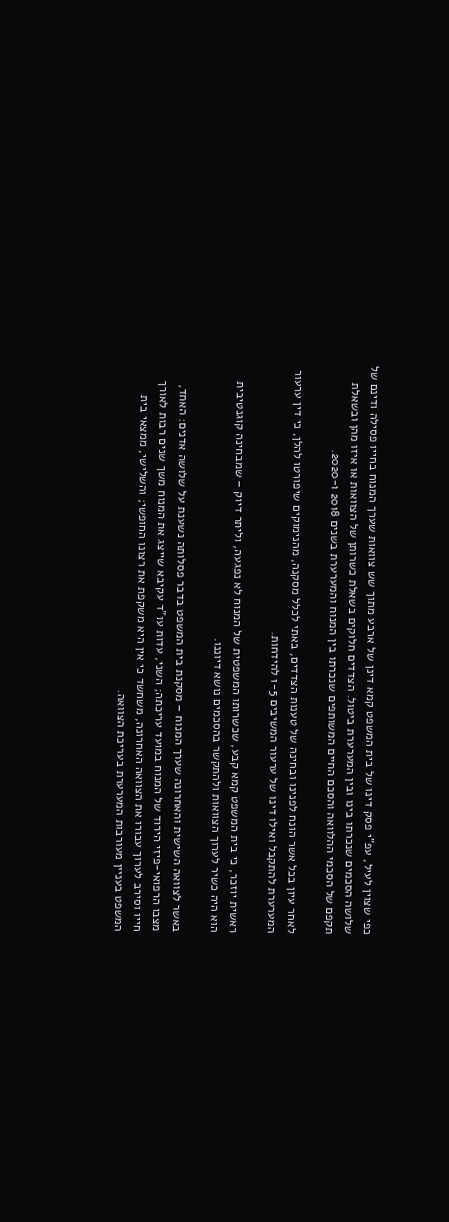כפי שצוין לעיל, עפ"י פסק דינו של בית המשפט קמא דינן של ארבע מתוך שש צוואות שערך המנוח בחייו פסילה ודינם של שלושה הסכמים שנכרתו בינו ובין המערערת ביטול. הצדדים חלוקים בשאלת כשרותן של הצוואות או איזו מהן ובשאלת תקפם של הסכמי ההלוואה והסכם החיים המשותפים שנכרתו בין המנוח והמערערת בשנים 2018 ו-2020.

לאחר עיון בכל אשר הונח לפנינו ובחינה של טענות הצדדים, באתי לכלל מסקנה, מהנימוקים שיפורטו להלן, כי דין ערעור המערערת להתקבל ואילו דינו של ערעור המשיבים 1-5 להידחות.

ראשית יוזכר, כי בית המשפט קמא קבע, שכשרותו המשפטית של המנוח לא נפגעה, וליתר דיוק – שמבחינה קוגנטיבית הוא היה כשיר לערוך הצוואות ולהתקשר בהסכמים נושא דיוננו.

באשר לצוואה השישית והאחרונה שערך המנוח – מסקנת בית המשפט בדבר פסלותה נשענת על שלושה אדנים: האחד, מצבו הרפואי-פיזי הירוד של המנוח במועד עריכתה; השני, עדות עו"ד עקיבא שייצג את המנוח משך שנים רבות לאורך חייו וסירב לערוך עבורו את הצוואה האחרונה, משחשד כי אין היא משקפת את רצונו החופשי; והשלישי, ממצאי בית המשפט בעניין מעורבות המערערת בעריכת הצוואה.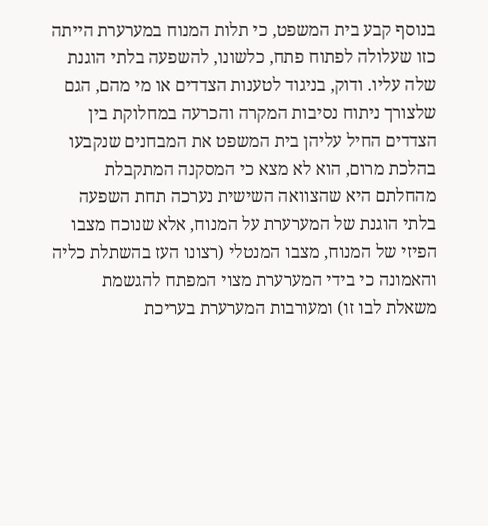בנוסף קבע בית המשפט, כי תלות המנוח במערערת הייתה כזו שעלולה לפתוח פתח, כלשונו, להשפעה בלתי הוגנת שלה עליו. ודוק, בניגוד לטענות הצדדים או מי מהם, הגם שלצורך ניתוח נסיבות המקרה והכרעה במחלוקת בין הצדדים החיל עליהן בית המשפט את המבחנים שנקבעו בהלכת מרום, הוא לא מצא כי המסקנה המתקבלת מהחלתם היא שהצוואה השישית נערכה תחת השפעה בלתי הוגנת של המערערת על המנוח, אלא שנוכח מצבו הפיזי של המנוח, מצבו המנטלי (רצונו העז בהשתלת כליה והאמונה כי בידי המערערת מצוי המפתח להגשמת משאלת לבו זו) ומעורבות המערערת בעריכת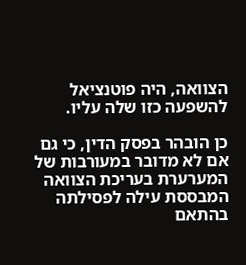הצוואה, היה פוטנציאל להשפעה כזו שלה עליו.

כן הובהר בפסק הדין, כי גם אם לא מדובר במעורבות של המערערת בעריכת הצוואה המבססת עילה לפסילתה בהתאם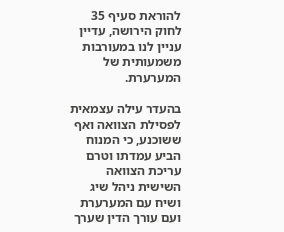להוראת סעיף 35 לחוק הירושה, עדיין עניין לנו במעורבות משמעותית של המערערת.

בהעדר עילה עצמאית לפסילת הצוואה ואף ששוכנע, כי המנוח הביע עמדתו וטרם עריכת הצוואה השישית ניהל שיג ושיח עם המערערת ועם עורך הדין שערך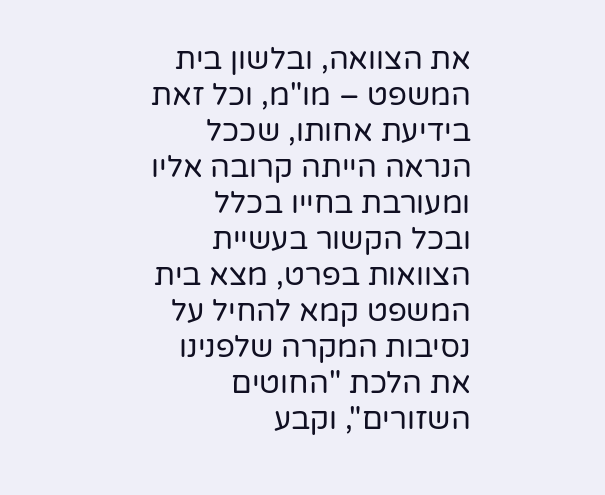את הצוואה, ובלשון בית המשפט – מו"מ, וכל זאת בידיעת אחותו, שככל הנראה הייתה קרובה אליו ומעורבת בחייו בכלל ובכל הקשור בעשיית הצוואות בפרט, מצא בית המשפט קמא להחיל על נסיבות המקרה שלפנינו את הלכת "החוטים השזורים", וקבע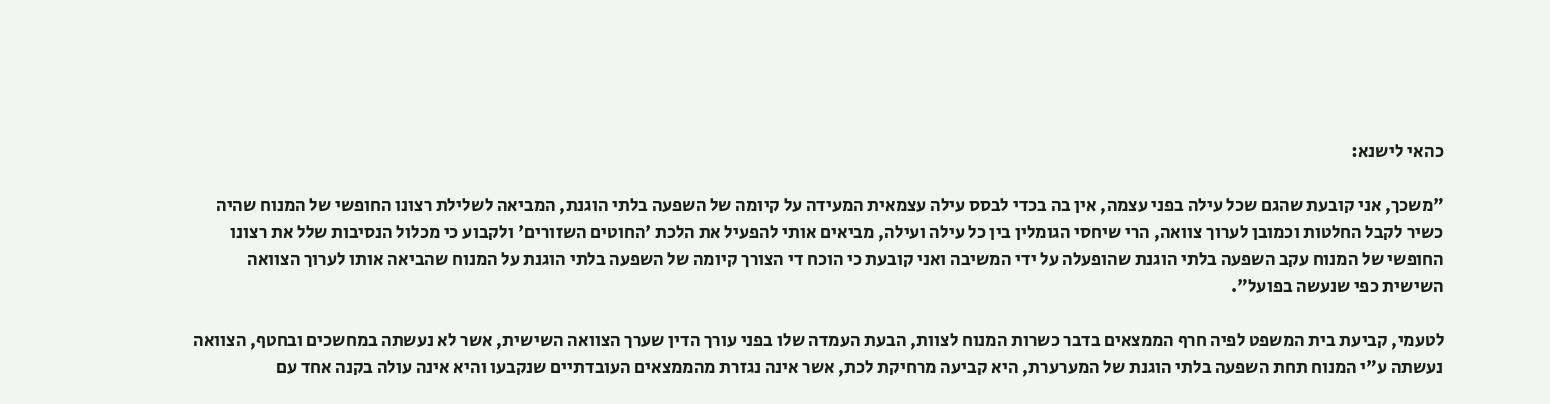כהאי לישנא:

"משכך, אני קובעת שהגם שכל עילה בפני עצמה, אין בה בכדי לבסס עילה עצמאית המעידה על קיומה של השפעה בלתי הוגנת, המביאה לשלילת רצונו החופשי של המנוח שהיה כשיר לקבל החלטות וכמובן לערוך צוואה, הרי שיחסי הגומלין בין כל עילה ועילה, מביאים אותי להפעיל את הלכת 'החוטים השזורים' ולקבוע כי מכלול הנסיבות שלל את רצונו החופשי של המנוח עקב השפעה בלתי הוגנת שהופעלה על ידי המשיבה ואני קובעת כי הוכח די הצורך קיומה של השפעה בלתי הוגנת על המנוח שהביאה אותו לערוך הצוואה השישית כפי שנעשה בפועל".

לטעמי, קביעת בית המשפט לפיה חרף הממצאים בדבר כשרות המנוח לצוות, הבעת העמדה שלו בפני עורך הדין שערך הצוואה השישית, אשר לא נעשתה במחשכים ובחטף, הצוואה נעשתה ע"י המנוח תחת השפעה בלתי הוגנת של המערערת, היא קביעה מרחיקת לכת, אשר אינה נגזרת מהממצאים העובדתיים שנקבעו והיא אינה עולה בקנה אחד עם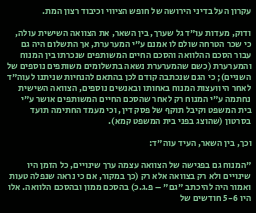עקרון העל בדיני הירושה של חופש הציווי וכיבוד רצון המת.

ודוק, מעדות עו"ד גל שערך, בין השאר, את הצוואה השישית עולה, כי שכר הטרחה שולם לו אמנם ע"י המערערת, אך התשלום היה גם עבור הסכם ההלוואה והסכם החיים המשותפים שנכרתו בין המנוח והמערערת (כשם שהמערערת נשאה בתשלומים משותפים נוספים של השניים); כי הגם שנכתבה קודם לכן בהתאם להנחיות שניתנו לעוה"ד לאחר היוועצות המנוח באחותו ובאנשים נוספים, הצוואה השישית נחתמה ע"י המנוח רק לאחר שהסכם החיים המשותפים אושר ע"י בית המשפט וקיבל תוקף של פסק דין, וכי מעמד החתימה תועד בסרטון (שהוצג בפני בית המשפט קמא).

וכך, בין השאר, העיד עוה"ד:

"המנוח גם בפגישה של הצוואה עצמה ערך שינויים, כל הזמן היו שינויים ולא רק בצוואה אלא רק (כך במקור, אם כי נראה שנפלה טעות ואמור היה להיכתב "גם" – פ.ג.כ) בהסכם ממון ובהסכם הלוואה. אלו היו 5-6 חודשים של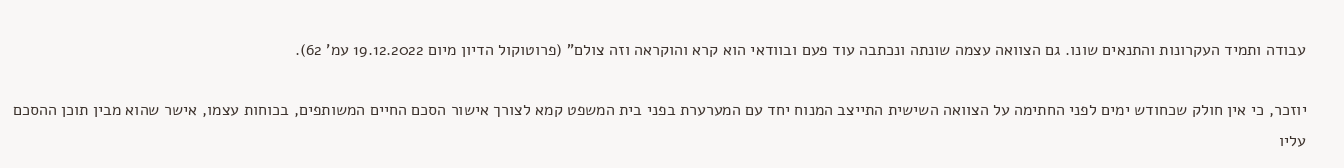עבודה ותמיד העקרונות והתנאים שונו. גם הצוואה עצמה שונתה ונכתבה עוד פעם ובוודאי הוא קרא והוקראה וזה צולם" (פרוטוקול הדיון מיום 19.12.2022 עמ' 62).

יוזכר, כי אין חולק שכחודש ימים לפני החתימה על הצוואה השישית התייצב המנוח יחד עם המערערת בפני בית המשפט קמא לצורך אישור הסכם החיים המשותפים, בכוחות עצמו, אישר שהוא מבין תוכן ההסכם עליו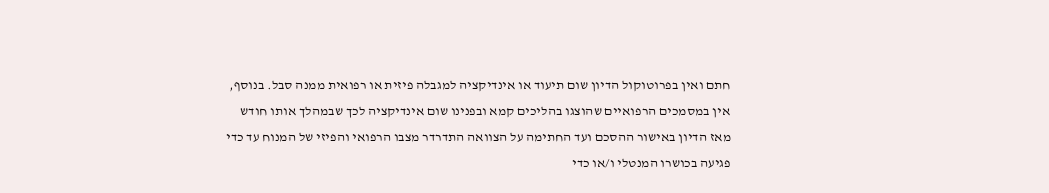חתם ואין בפרוטוקול הדיון שום תיעוד או אינדיקציה למגבלה פיזית או רפואית ממנה סבל. בנוסף, אין במסמכים הרפואיים שהוצגו בהליכים קמא ובפנינו שום אינדיקציה לכך שבמהלך אותו חודש מאז הדיון באישור ההסכם ועד החתימה על הצוואה התדרדר מצבו הרפואי והפיזי של המנוח עד כדי פגיעה בכושרו המנטלי ו/או כדי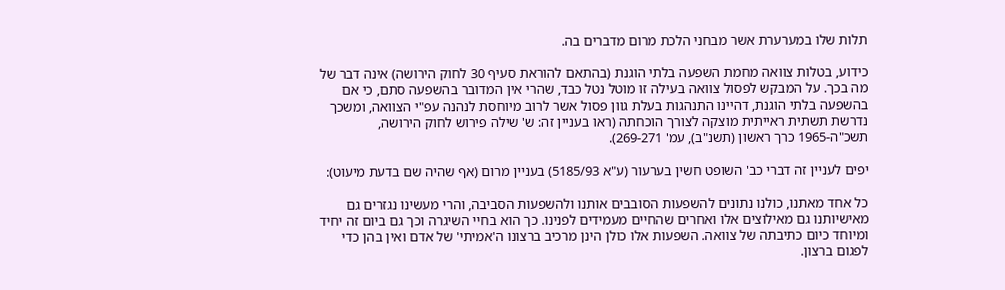תלות שלו במערערת אשר מבחני הלכת מרום מדברים בה.

כידוע, בטלות צוואה מחמת השפעה בלתי הוגנת (בהתאם להוראת סעיף 30 לחוק הירושה) אינה דבר של מה בכך. על המבקש לפסול צוואה בעילה זו מוטל נטל כבד, שהרי אין המדובר בהשפעה סתם, כי אם בהשפעה בלתי הוגנת, דהיינו התנהגות בעלת גוון פסול אשר לרוב מיוחסת לנהנה עפ"י הצוואה, ומשכך נדרשת תשתית ראייתית מוצקה לצורך הוכחתה (ראו בעניין זה: ש' שילה פירוש לחוק הירושה, תשכ"ה-1965 כרך ראשון (תשנ"ב), עמ' 269-271).

יפים לעניין זה דברי כב' השופט חשין בערעור (ע"א 5185/93) בעניין מרום (אף שהיה שם בדעת מיעוט):

כל אחד מאתנו, כולנו נתונים להשפעות הסובבים אותנו ולהשפעות הסביבה, והרי מעשינו נגזרים גם מאישיותנו גם מאילוצים אלו ואחרים שהחיים מעמידים לפנינו. כך הוא בחיי השיגרה וכך גם ביום זה יחיד ומיוחד כיום כתיבתה של צוואה. השפעות אלו כולן הינן מרכיב ברצונו ה'אמיתי' של אדם ואין בהן כדי לפגום ברצון.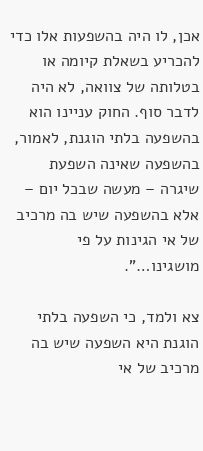אכן, לו היה בהשפעות אלו כדי להכריע בשאלת קיומה או בטלותה של צוואה, לא היה לדבר סוף. החוק עניינו הוא בהשפעה בלתי הוגנת, לאמור, בהשפעה שאינה השפעת שיגרה – מעשה שבכל יום – אלא בהשפעה שיש בה מרכיב של אי הגינות על פי מושגינו…".

צא ולמד, כי השפעה בלתי הוגנת היא השפעה שיש בה מרכיב של אי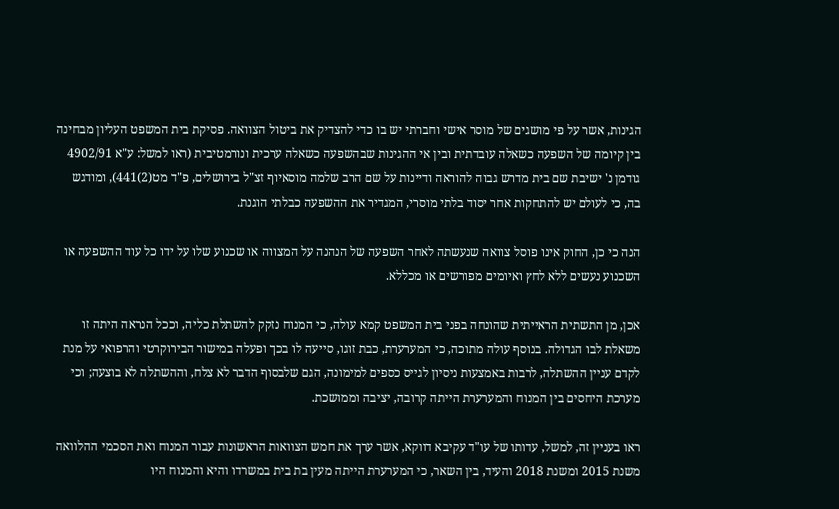הגינות, אשר על פי מושגים של מוסר אישי וחברתי יש בו כדי להצדיק את ביטול הצוואה. פסיקת בית המשפט העליון מבחינה בין קיומה של השפעה כשאלה עובדתית ובין אי ההגינות שבהשפעה כשאלה ערכית ונורמטיבית (ראו למשל: ע"א 4902/91 גודמן נ' ישיבת שם בית מדרש גבוה להוראה ודיינות על שם הרב שלמה מוסאיוף זצ"ל בירושלים, פ"ד מט(2)441), ומודגש בה, כי לעולם יש להתחקות אחר יסוד בלתי מוסרי, המגדיר את ההשפעה כבלתי הוגנת.

הנה כי כן, החוק אינו פוסל צוואה שנעשתה לאחר השפעה של הנהנה על המצווה או שכנוע שלו על ידו כל עוד ההשפעה או השכנוע נעשים ללא לחץ ואיומים מפורשים או מכללא.

אכן, מן התשתית הראייתית שהונחה בפני בית המשפט קמא עולה, כי המנוח נזקק להשתלת כליה, וככל הנראה היתה זו משאלת לבו הגדולה. בנוסף עולה מתוכה, כי המערערת, כבת זוגו, סייעה לו בכך ופעלה במישור הבירוקרטי והרפואי על מנת לקדם עניין ההשתלה, לרבות באמצעות ניסיון לגייס כספים למימונה, הגם שלבסוף הדבר לא צלח, וההשתלה לא בוצעה; וכי מערכת היחסים בין המנוח והמערערת הייתה קרובה, יציבה וממושכת.

ראו בעניין זה, למשל, עדותו של עו"ד עקיבא דווקא, אשר ערך את חמש הצוואות הראשונות עבור המנוח ואת הסכמי ההלוואה משנת 2015 ומשנת 2018 והעיד, בין השאר, כי המערערת הייתה מעין בת בית במשרדו והיא והמנוח היו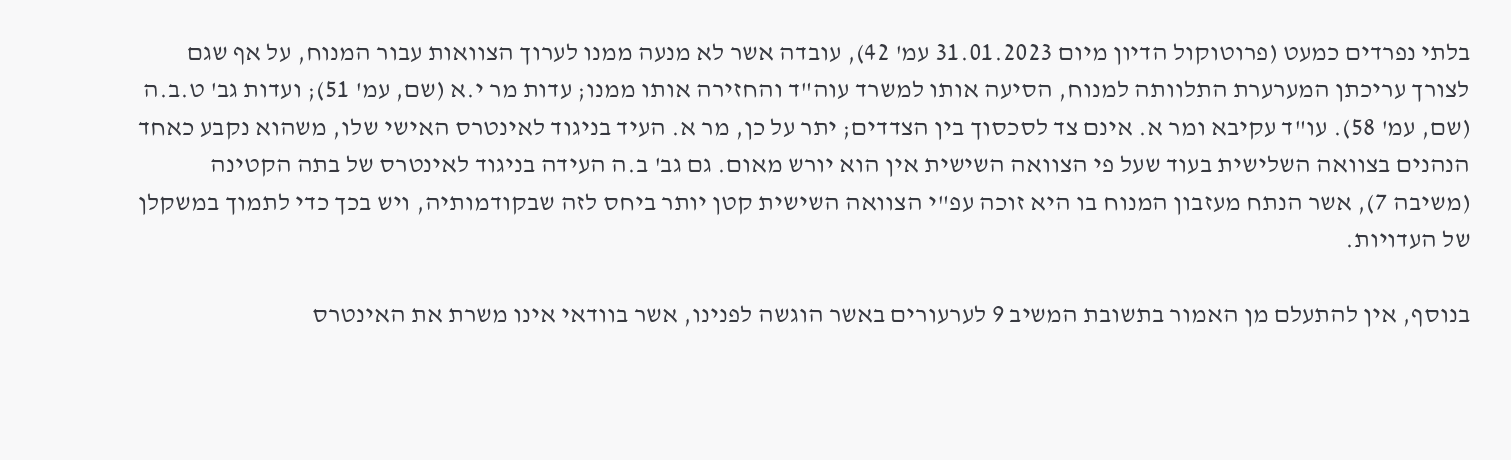בלתי נפרדים כמעט (פרוטוקול הדיון מיום 31.01.2023 עמ' 42), עובדה אשר לא מנעה ממנו לערוך הצוואות עבור המנוח, על אף שגם לצורך עריכתן המערערת התלוותה למנוח, הסיעה אותו למשרד עוה"ד והחזירה אותו ממנו; עדות מר י.א (שם, עמ' 51); ועדות גב' ט.ב.ה (שם, עמ' 58). עו"ד עקיבא ומר א. אינם צד לסכסוך בין הצדדים; יתר על כן, מר א. העיד בניגוד לאינטרס האישי שלו, משהוא נקבע כאחד הנהנים בצוואה השלישית בעוד שעל פי הצוואה השישית אין הוא יורש מאום. גם גב' ב.ה העידה בניגוד לאינטרס של בתה הקטינה (משיבה 7), אשר הנתח מעזבון המנוח בו היא זוכה עפ"י הצוואה השישית קטן יותר ביחס לזה שבקודמותיה, ויש בכך כדי לתמוך במשקלן של העדויות.

בנוסף, אין להתעלם מן האמור בתשובת המשיב 9 לערעורים באשר הוגשה לפנינו, אשר בוודאי אינו משרת את האינטרס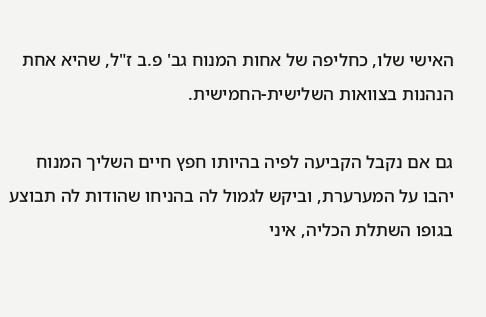האישי שלו, כחליפה של אחות המנוח גב' פ.ב ז"ל, שהיא אחת הנהנות בצוואות השלישית-החמישית.

גם אם נקבל הקביעה לפיה בהיותו חפץ חיים השליך המנוח יהבו על המערערת, וביקש לגמול לה בהניחו שהודות לה תבוצע בגופו השתלת הכליה, איני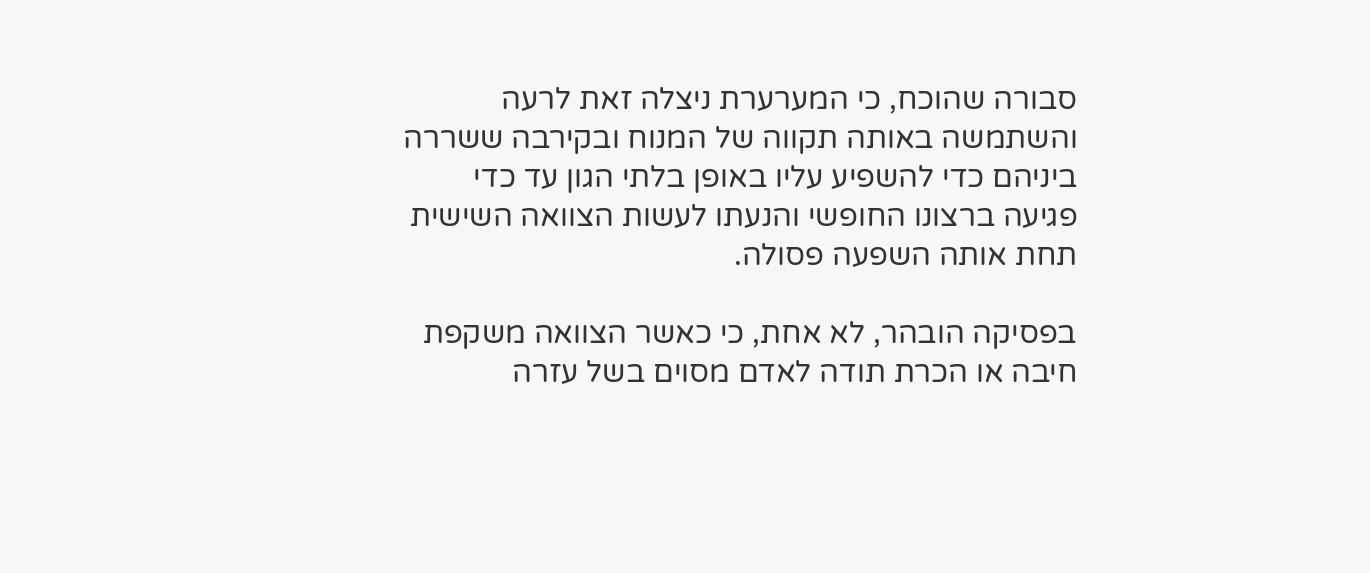סבורה שהוכח, כי המערערת ניצלה זאת לרעה והשתמשה באותה תקווה של המנוח ובקירבה ששררה ביניהם כדי להשפיע עליו באופן בלתי הגון עד כדי פגיעה ברצונו החופשי והנעתו לעשות הצוואה השישית תחת אותה השפעה פסולה.

בפסיקה הובהר, לא אחת, כי כאשר הצוואה משקפת חיבה או הכרת תודה לאדם מסוים בשל עזרה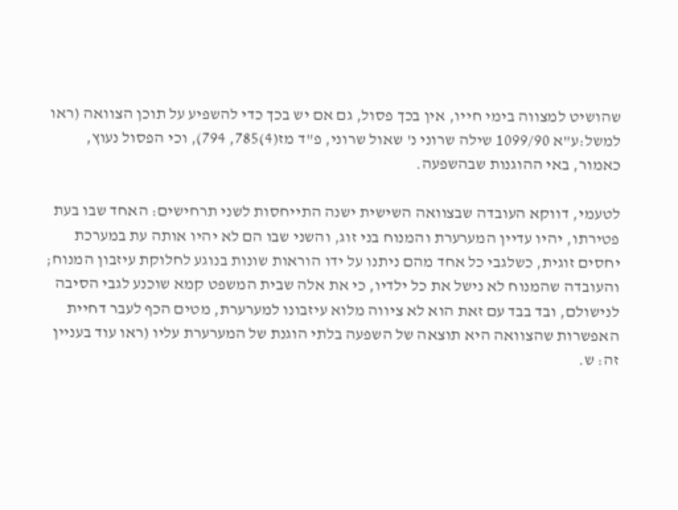שהושיט למצווה בימי חייו, אין בכך פסול, גם אם יש בכך כדי להשפיע על תוכן הצוואה (ראו למשל:ע"א 1099/90 שילה שרוני נ' שאול שרוני, פ"ד מז(4)785, 794), וכי הפסול נעוץ, כאמור, באי ההוגנות שבהשפעה.

לטעמי, דווקא העובדה שבצוואה השישית ישנה התייחסות לשני תרחישים: האחד שבו בעת פטירתו, יהיו עדיין המערערת והמנוח בני זוג, והשני שבו הם לא יהיו אותה עת במערכת יחסים זוגית, כשלגבי כל אחד מהם ניתנו על ידו הוראות שונות בנוגע לחלוקת עיזבון המנוח; והעובדה שהמנוח לא נישל את כל ילדיו, כי את אלה שבית המשפט קמא שוכנע לגבי הסיבה לנישולם, ובד בבד עם זאת הוא לא ציווה מלוא עיזבונו למערערת, מטים הכף לעבר דחיית האפשרות שהצוואה היא תוצאה של השפעה בלתי הוגנת של המערערת עליו (ראו עוד בעניין זה: ש.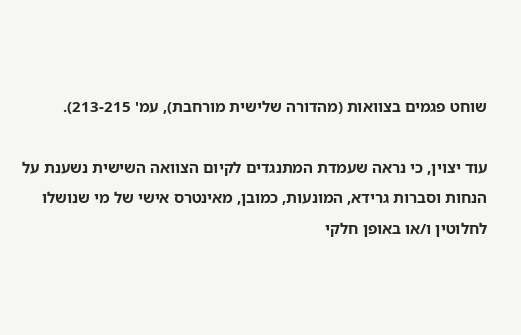שוחט פגמים בצוואות (מהדורה שלישית מורחבת), עמ' 213-215).

עוד יצוין, כי נראה שעמדת המתנגדים לקיום הצוואה השישית נשענת על הנחות וסברות גרידא, המונעות, כמובן, מאינטרס אישי של מי שנושלו לחלוטין ו/או באופן חלקי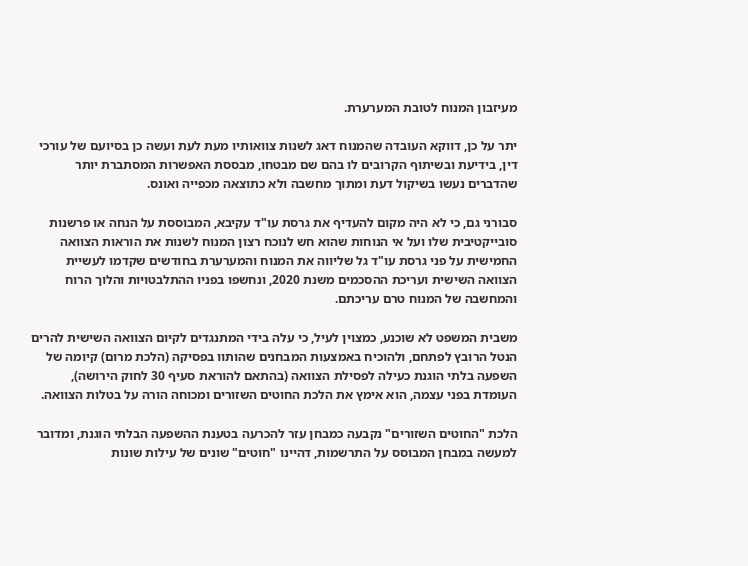מעיזבון המנוח לטובת המערערת.

יתר על כן, דווקא העובדה שהמנוח דאג לשנות צוואותיו מעת לעת ועשה כן בסיועם של עורכי דין, בידיעת ובשיתוף הקרובים לו בהם שם מבטחו, מבססת האפשרות המסתברת יותר שהדברים נעשו בשיקול דעת ומתוך מחשבה ולא כתוצאה מכפייה ואונס.

סבורני גם, כי לא היה מקום להעדיף את גרסת עו"ד עקיבא, המבוססת על הנחה או פרשנות סובייקטיבית שלו ועל אי הנוחות שהוא חש לנוכח רצון המנוח לשנות את הוראות הצוואה החמישית על פני גרסת עו"ד גל שליווה את המנוח והמערערת בחודשים שקדמו לעשיית הצוואה השישית ועריכת ההסכמים משנת 2020, ונחשפו בפניו ההתלבטויות והלוך הרוח והמחשבה של המנוח טרם עריכתם.

משבית המשפט לא שוכנע, כמצוין לעיל, כי עלה בידי המתנגדים לקיום הצוואה השישית להרים הנטל הרובץ לפתחם, ולהוכיח באמצעות המבחנים שהותוו בפסיקה (הלכת מרום) קיומה של השפעה בלתי הוגנת כעילה לפסילת הצוואה (בהתאם להוראת סעיף 30 לחוק הירושה), העומדת בפני עצמה, הוא אימץ את הלכת החוטים השזורים ומכוחה הורה על בטלות הצוואה.

הלכת "החוטים השזורים" נקבעה כמבחן עזר להכרעה בטענת ההשפעה הבלתי הוגנת, ומדובר למעשה במבחן המבוסס על התרשמות, דהיינו "חוטים" שונים של עילות שונות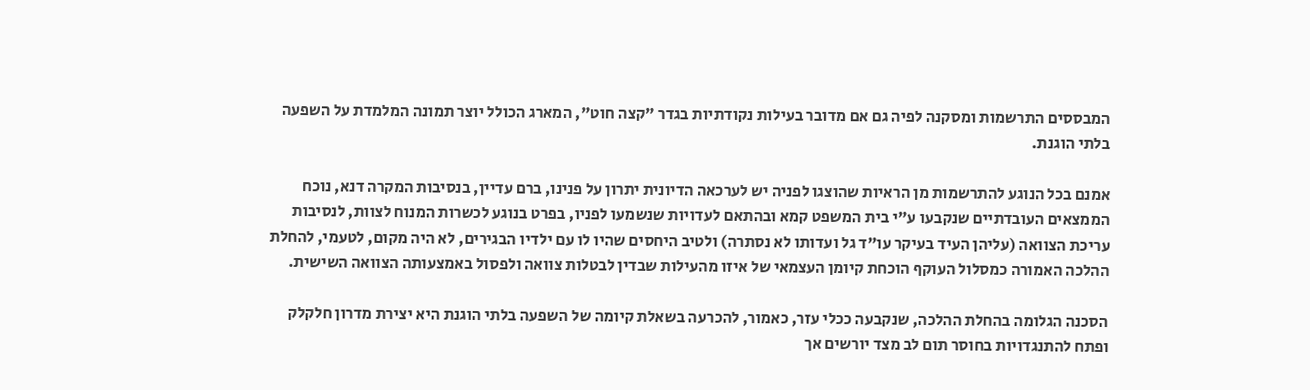המבססים התרשמות ומסקנה לפיה גם אם מדובר בעילות נקודתיות בגדר "קצה חוט", המארג הכולל יוצר תמונה המלמדת על השפעה בלתי הוגנת.

אמנם בכל הנוגע להתרשמות מן הראיות שהוצגו לפניה יש לערכאה הדיונית יתרון על פנינו, ברם עדיין, בנסיבות המקרה דנא, נוכח הממצאים העובדתיים שנקבעו ע"י בית המשפט קמא ובהתאם לעדויות שנשמעו לפניו, בפרט בנוגע לכשרות המנוח לצוות, לנסיבות עריכת הצוואה (עליהן העיד בעיקר עו"ד גל ועדותו לא נסתרה) ולטיב היחסים שהיו לו עם ילדיו הבגירים, לא היה מקום, לטעמי, להחלת ההלכה האמורה כמסלול העוקף הוכחת קיומן העצמאי של איזו מהעילות שבדין לבטלות צוואה ולפסול באמצעותה הצוואה השישית.

הסכנה הגלומה בהחלת ההלכה, שנקבעה ככלי עזר, כאמור, להכרעה בשאלת קיומה של השפעה בלתי הוגנת היא יצירת מדרון חלקלק ופתח להתנגדויות בחוסר תום לב מצד יורשים אך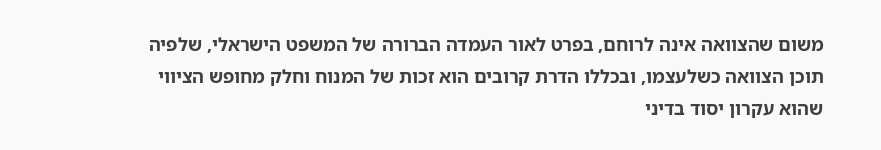משום שהצוואה אינה לרוחם, בפרט לאור העמדה הברורה של המשפט הישראלי, שלפיה תוכן הצוואה כשלעצמו, ובכללו הדרת קרובים הוא זכות של המנוח וחלק מחופש הציווי שהוא עקרון יסוד בדיני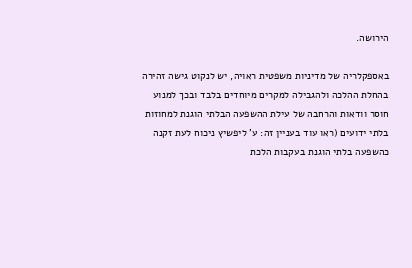הירושה.

באספקלריה של מדיניות משפטית ראויה, יש לנקוט גישה זהירה בהחלת ההלכה ולהגבילה למקרים מיוחדים בלבד ובכך למנוע חוסר וודאות והרחבה של עילת ההשפעה הבלתי הוגנת למחוזות בלתי ידועים (ראו עוד בעניין זה: ע' ליפשיץ ניכוח לעת זקנה כהשפעה בלתי הוגנת בעקבות הלכת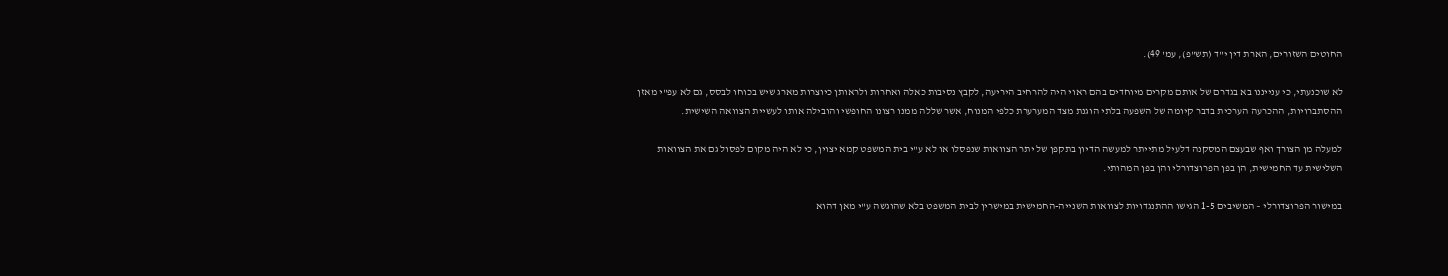החוטים השזורים, הארת דין י"ד (תש"פ), עמ' 49).

לא שוכנעתי, כי ענייננו בא בגדרם של אותם מקרים מיוחדים בהם ראוי היה להרחיב היריעה, לקבץ נסיבות כאלה ואחרות ולראותן כיוצרות מארג שיש בכוחו לבסס, גם לא עפ"י מאזן ההסתברויות, ההכרעה הערכית בדבר קיומה של השפעה בלתי הוגנת מצד המערערת כלפי המנוח, אשר שללה ממנו רצונו החופשי והובילה אותו לעשיית הצוואה השישית.

למעלה מן הצורך ואף שבעצם המסקנה דלעיל מתייתר למעשה הדיון בתקפן של יתר הצוואות שנפסלו או לא ע"י בית המשפט קמא יצוין, כי לא היה מקום לפסול גם את הצוואות השלישית עד החמישית, הן בפן הפרוצדורלי והן בפן המהותי.

במישור הפרוצדורלי – המשיבים 1-5 הגישו ההתנגדויות לצוואות השנייה-החמישית במישרין לבית המשפט בלא שהוגשה ע"י מאן דהוא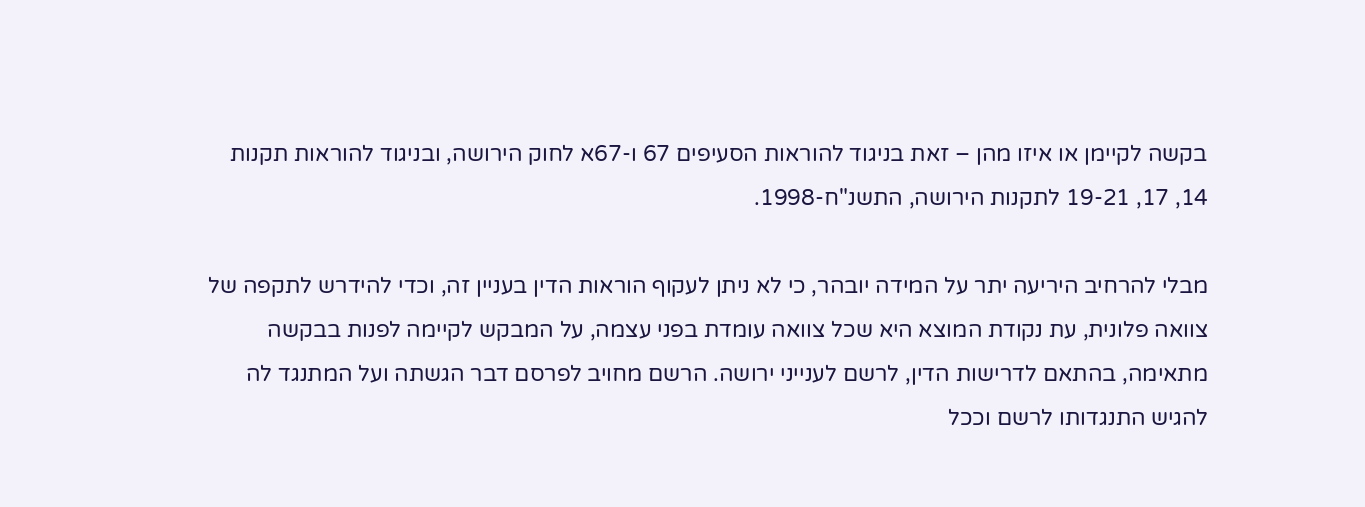בקשה לקיימן או איזו מהן – זאת בניגוד להוראות הסעיפים 67 ו-67א לחוק הירושה, ובניגוד להוראות תקנות 14, 17, 19-21 לתקנות הירושה, התשנ"ח-1998.

מבלי להרחיב היריעה יתר על המידה יובהר, כי לא ניתן לעקוף הוראות הדין בעניין זה, וכדי להידרש לתקפה של צוואה פלונית, עת נקודת המוצא היא שכל צוואה עומדת בפני עצמה, על המבקש לקיימה לפנות בבקשה מתאימה, בהתאם לדרישות הדין, לרשם לענייני ירושה. הרשם מחויב לפרסם דבר הגשתה ועל המתנגד לה להגיש התנגדותו לרשם וככל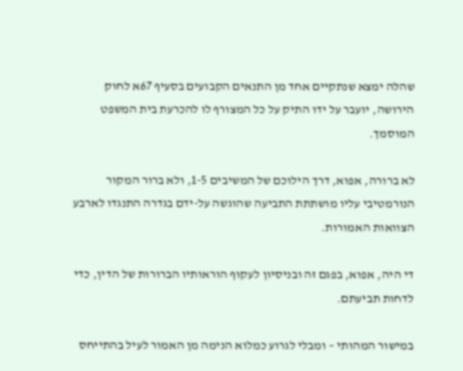שהלה ימצא שנתקיים אחד מן התנאים הקבועים בסעיף 67א לחוק הירושה, יועבר על ידו התיק על כל המצורף לו להכרעת בית המשפט המוסמך.

לא ברורה, אפוא, דרך הילוכם של המשיבים 1-5, ולא ברור המקור הנורמטיבי עליו מושתתת התביעה שהוגשה על-ידם בגדרה התנגדו לארבע הצוואות האמורות.

די היה, אפוא, בפגם זה ובניסיון לעקוף הוראותיו הברורות של הדין, כדי לדחות תביעתם.

במישור המהותי – ומבלי לגרוע כמלוא הנימה מן האמור לעיל בהתייחס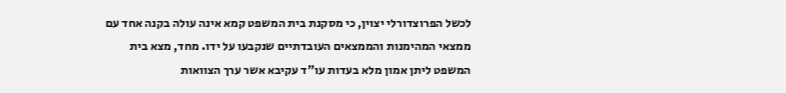לכשל הפרוצדורלי יצוין, כי מסקנת בית המשפט קמא אינה עולה בקנה אחד עם ממצאי המהימנות והממצאים העובדתיים שנקבעו על ידו. מחד, מצא בית המשפט ליתן אמון מלא בעדות עו"ד עקיבא אשר ערך הצוואות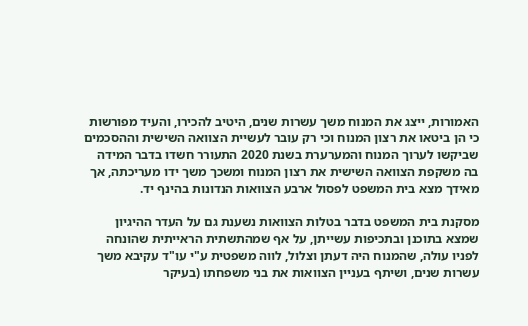האמורות, ייצג את המנוח משך עשרות שנים, היטיב להכירו, והעיד מפורשות כי הן ביטאו את רצון המנוח וכי רק עובר לעשיית הצוואה השישית וההסכמים שביקשו לערוך המנוח והמערערת בשנת 2020 התעורר חשדו בדבר המידה בה משקפת הצוואה השישית את רצון המנוח ומשכך משך ידו מעריכתה, אך מאידך מצא בית המשפט לפסול ארבע הצוואות הנדונות בהינף יד.

מסקנת בית המשפט בדבר בטלות הצוואות נשענת גם על העדר ההיגיון שמצא בתוכנן ובתכיפות עשייתן, על אף שמהתשתית הראייתית שהונחה לפניו עולה, שהמנוח היה דעתן וצלול, לווה משפטית ע"י עו"ד עקיבא משך עשרות שנים, ושיתף בעניין הצוואות את בני משפחתו (בעיקר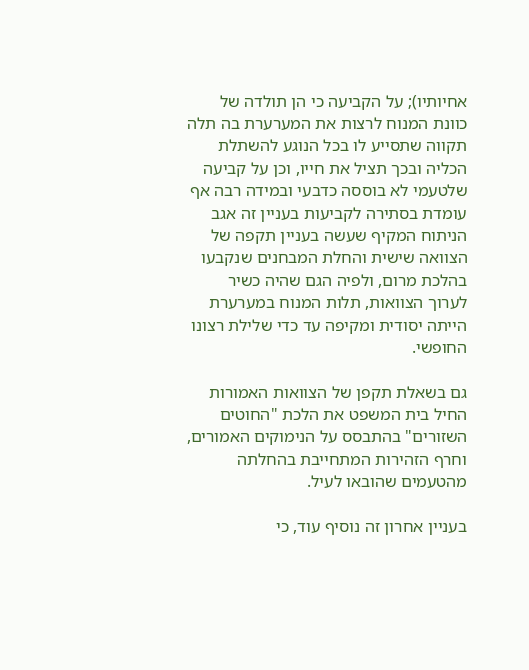אחיותיו); על הקביעה כי הן תולדה של כוונת המנוח לרצות את המערערת בה תלה תקווה שתסייע לו בכל הנוגע להשתלת הכליה ובכך תציל את חייו, וכן על קביעה שלטעמי לא בוססה כדבעי ובמידה רבה אף עומדת בסתירה לקביעות בעניין זה אגב הניתוח המקיף שעשה בעניין תקפה של הצוואה שישית והחלת המבחנים שנקבעו בהלכת מרום, ולפיה הגם שהיה כשיר לערוך הצוואות, תלות המנוח במערערת הייתה יסודית ומקיפה עד כדי שלילת רצונו החופשי.

גם בשאלת תקפן של הצוואות האמורות החיל בית המשפט את הלכת "החוטים השזורים" בהתבסס על הנימוקים האמורים, וחרף הזהירות המתחייבת בהחלתה מהטעמים שהובאו לעיל.

בעניין אחרון זה נוסיף עוד, כי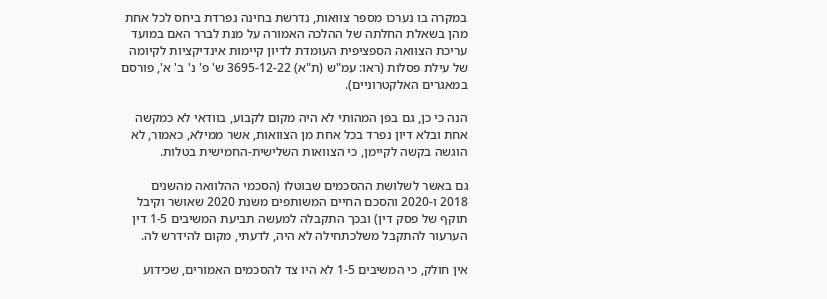במקרה בו נערכו מספר צוואות, נדרשת בחינה נפרדת ביחס לכל אחת מהן בשאלת החלתה של ההלכה האמורה על מנת לברר האם במועד עריכת הצוואה הספציפית העומדת לדיון קיימות אינדיקציות לקיומה של עילת פסלות (ראו: עמ"ש (ת"א) 3695-12-22 ש' פ' נ' ב' א', פורסם במאגרים האלקטרוניים).

הנה כי כן, גם בפן המהותי לא היה מקום לקבוע, בוודאי לא כמקשה אחת ובלא דיון נפרד בכל אחת מן הצוואות, אשר ממילא, כאמור, לא הוגשה בקשה לקיימן, כי הצוואות השלישית-החמישית בטלות.

גם באשר לשלושת ההסכמים שבוטלו (הסכמי ההלוואה מהשנים 2018 ו-2020 והסכם החיים המשותפים משנת 2020 שאושר וקיבל תוקף של פסק דין) ובכך התקבלה למעשה תביעת המשיבים 1-5 דין הערעור להתקבל משלכתחילה לא היה, לדעתי, מקום להידרש לה.

אין חולק, כי המשיבים 1-5 לא היו צד להסכמים האמורים, שכידוע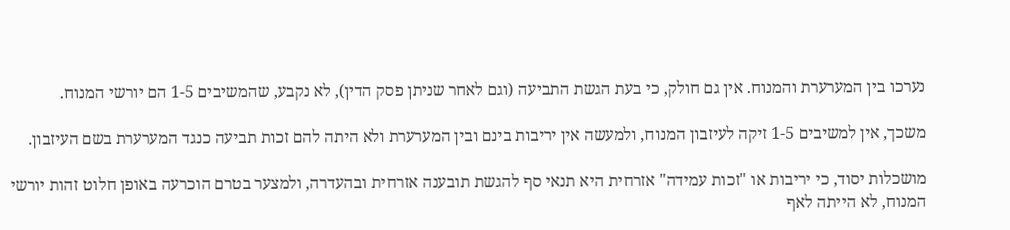נערכו בין המערערת והמנוח. אין גם חולק, כי בעת הגשת התביעה (וגם לאחר שניתן פסק הדין), לא נקבע, שהמשיבים 1-5 הם יורשי המנוח.

משכך, אין למשיבים 1-5 זיקה לעיזבון המנוח, ולמעשה אין יריבות בינם ובין המערערת ולא היתה להם זכות תביעה כנגד המערערת בשם העיזבון.

מושכלות יסוד, כי יריבות או "זכות עמידה" אזרחית היא תנאי סף להגשת תובענה אזרחית ובהעדרה, ולמצער בטרם הוכרעה באופן חלוט זהות יורשי המנוח, לא הייתה לאף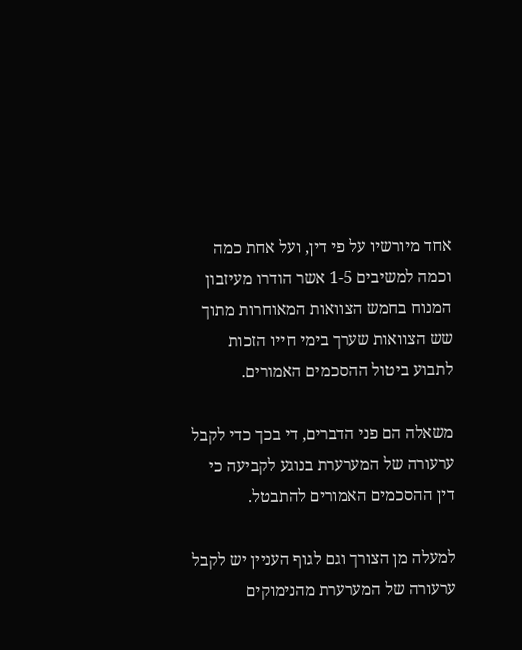אחד מיורשיו על פי דין, ועל אחת כמה וכמה למשיבים 1-5 אשר הודרו מעיזבון המנוח בחמש הצוואות המאוחרות מתוך שש הצוואות שערך בימי חייו הזכות לתבוע ביטול ההסכמים האמורים.

משאלה הם פני הדברים, די בכך כדי לקבל ערעורה של המערערת בנוגע לקביעה כי דין ההסכמים האמורים להתבטל.

למעלה מן הצורך וגם לגוף העניין יש לקבל ערעורה של המערערת מהנימוקים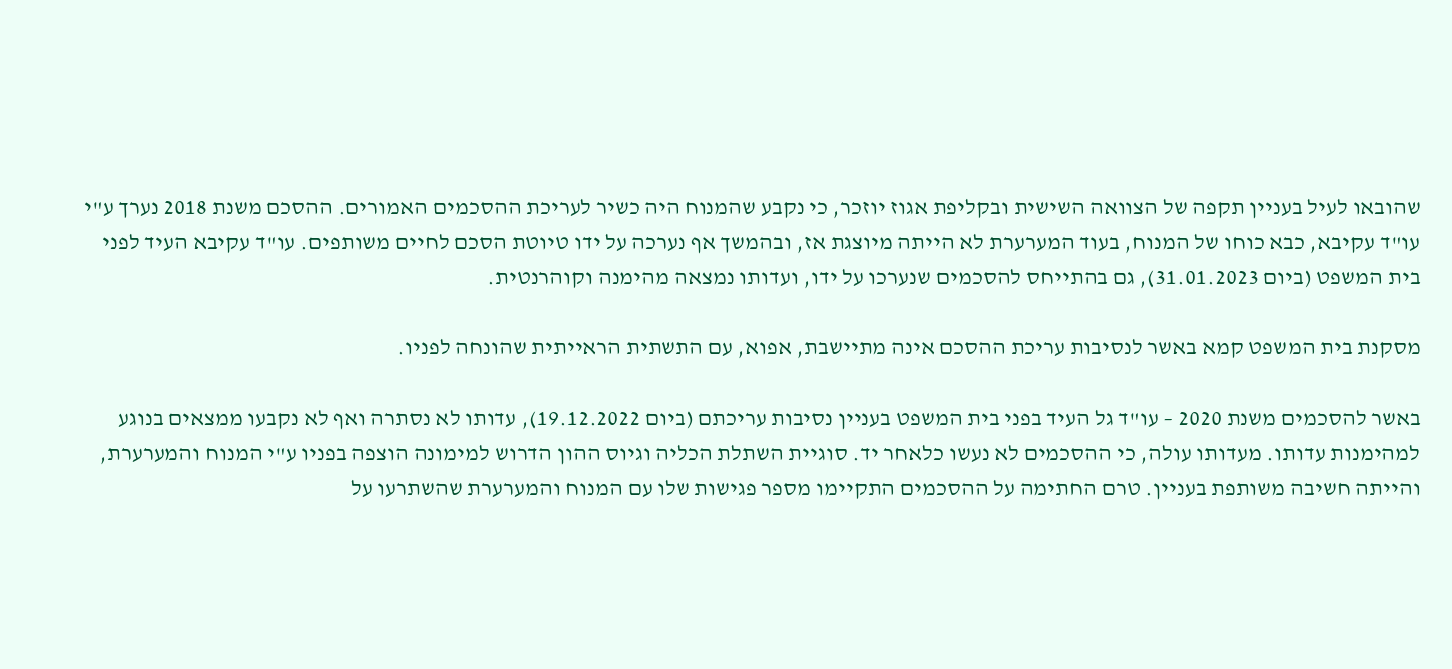שהובאו לעיל בעניין תקפה של הצוואה השישית ובקליפת אגוז יוזכר, כי נקבע שהמנוח היה כשיר לעריכת ההסכמים האמורים. ההסכם משנת 2018 נערך ע"י עו"ד עקיבא, כבא כוחו של המנוח, בעוד המערערת לא הייתה מיוצגת אז, ובהמשך אף נערכה על ידו טיוטת הסכם לחיים משותפים. עו"ד עקיבא העיד לפני בית המשפט (ביום 31.01.2023), גם בהתייחס להסכמים שנערכו על ידו, ועדותו נמצאה מהימנה וקוהרנטית.

מסקנת בית המשפט קמא באשר לנסיבות עריכת ההסכם אינה מתיישבת, אפוא, עם התשתית הראייתית שהונחה לפניו.

באשר להסכמים משנת 2020 – עו"ד גל העיד בפני בית המשפט בעניין נסיבות עריכתם (ביום 19.12.2022), עדותו לא נסתרה ואף לא נקבעו ממצאים בנוגע למהימנות עדותו. מעדותו עולה, כי ההסכמים לא נעשו כלאחר יד. סוגיית השתלת הכליה וגיוס ההון הדרוש למימונה הוצפה בפניו ע"י המנוח והמערערת, והייתה חשיבה משותפת בעניין. טרם החתימה על ההסכמים התקיימו מספר פגישות שלו עם המנוח והמערערת שהשתרעו על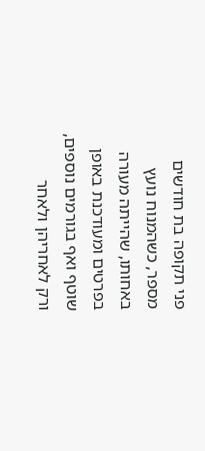פני תקופה בת חודשים מספר, כשהמנוח נועץ באחותו, שהייתה מעורה בפרטים ומעודכנת באופן שוטף ואף בגורמים נוספים, ורק לאחריהן ולאחר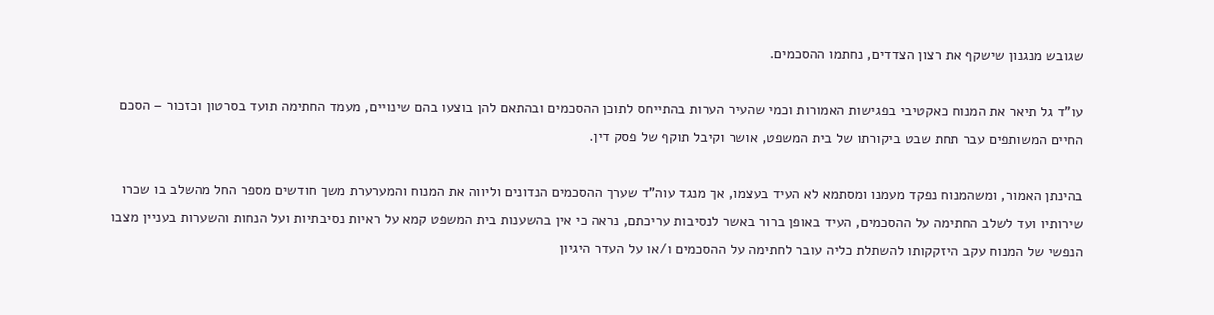שגובש מנגנון שישקף את רצון הצדדים, נחתמו ההסכמים.

עו"ד גל תיאר את המנוח כאקטיבי בפגישות האמורות וכמי שהעיר הערות בהתייחס לתוכן ההסכמים ובהתאם להן בוצעו בהם שינויים, מעמד החתימה תועד בסרטון וכזכור – הסכם החיים המשותפים עבר תחת שבט ביקורתו של בית המשפט, אושר וקיבל תוקף של פסק דין.

בהינתן האמור, ומשהמנוח נפקד מעמנו ומסתמא לא העיד בעצמו, אך מנגד עוה"ד שערך ההסכמים הנדונים וליווה את המנוח והמערערת משך חודשים מספר החל מהשלב בו שכרו שירותיו ועד לשלב החתימה על ההסכמים, העיד באופן ברור באשר לנסיבות עריכתם, נראה כי אין בהשענות בית המשפט קמא על ראיות נסיבתיות ועל הנחות והשערות בעניין מצבו הנפשי של המנוח עקב היזקקותו להשתלת כליה עובר לחתימה על ההסכמים ו/או על העדר היגיון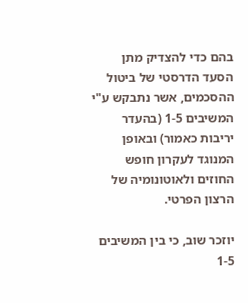בהם כדי להצדיק מתן הסעד הדרסטי של ביטול ההסכמים, אשר נתבקש ע"י המשיבים 1-5 (בהעדר יריבות כאמור) ובאופן המנוגד לעקרון חופש החוזים ולאוטונומיה של הרצון הפרטי.

יוזכר שוב, כי בין המשיבים 1-5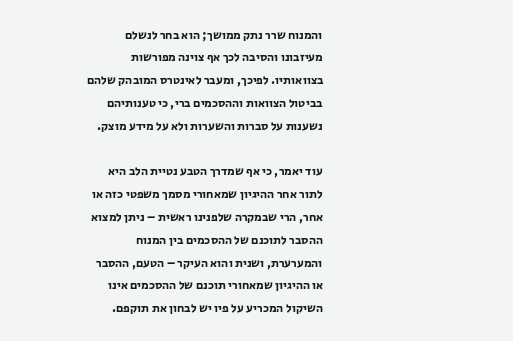והמנוח שרר נתק ממושך; הוא בחר לנשלם מעיזבונו והסיבה לכך אף צוינה מפורשות בצוואותיו. לפיכך, ומעבר לאינטרס המובהק שלהם בביטול הצוואות וההסכמים ברי, כי טענותיהם נשענות על סברות והשערות ולא על מידע מוצק.

עוד יאמר, כי אף שמדרך הטבע נטיית הלב היא לתור אחר ההיגיון שמאחורי מסמך משפטי כזה או אחר, הרי שבמקרה שלפנינו ראשית – ניתן למצוא ההסבר לתוכנם של ההסכמים בין המנוח והמערערת, ושנית והוא העיקר – הטעם, ההסבר או ההיגיון שמאחורי תוכנם של ההסכמים אינו השיקול המכריע על פיו יש לבחון את תוקפם.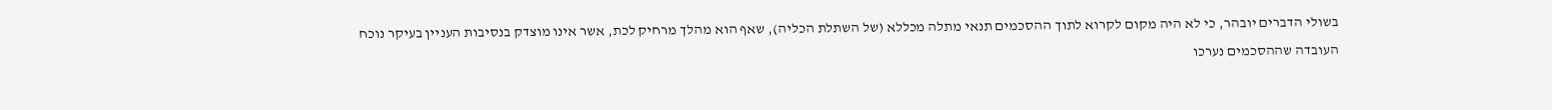בשולי הדברים יובהר, כי לא היה מקום לקרוא לתוך ההסכמים תנאי מתלה מכללא (של השתלת הכליה), שאף הוא מהלך מרחיק לכת, אשר אינו מוצדק בנסיבות העניין בעיקר נוכח העובדה שההסכמים נערכו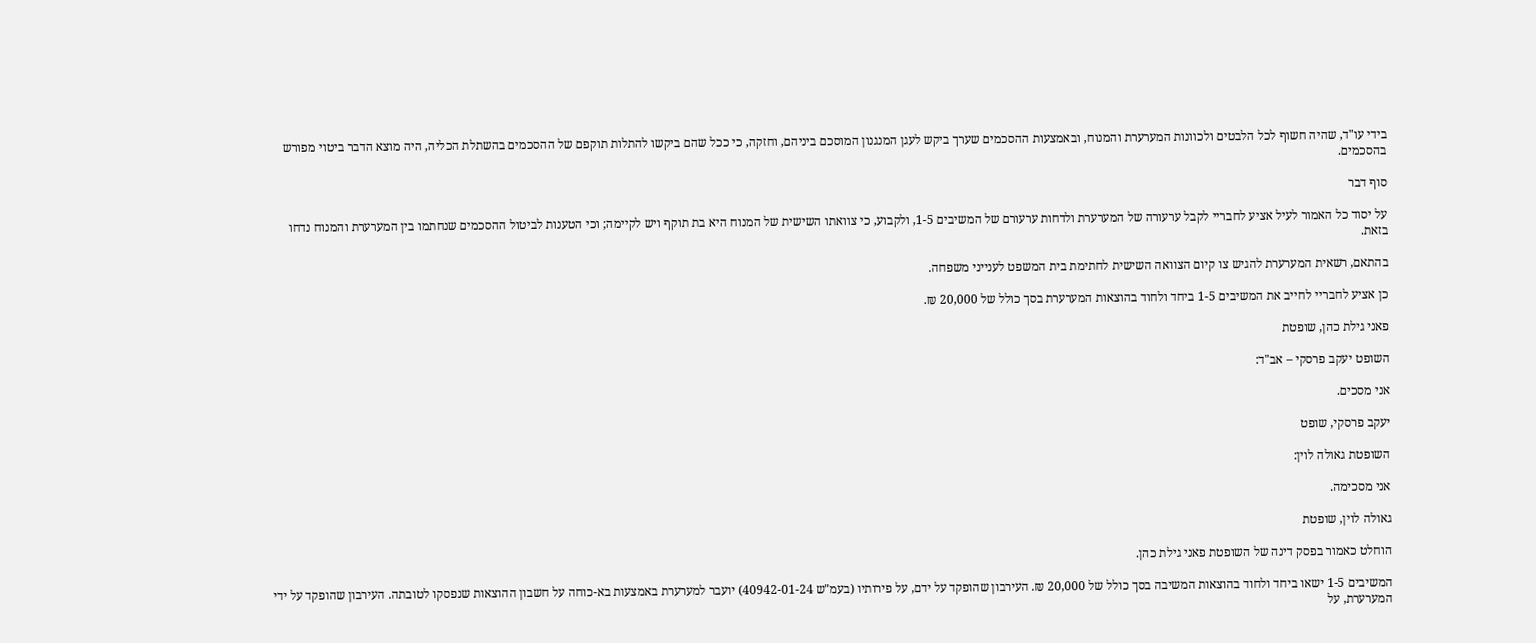בידי עו"ד, שהיה חשוף לכל הלבטים ולכוונות המערערת והמנוח, ובאמצעות ההסכמים שערך ביקש לעגן המנגנון המוסכם ביניהם, וחזקה, כי ככל שהם ביקשו להתלות תוקפם של ההסכמים בהשתלת הכליה, היה מוצא הדבר ביטוי מפורש בהסכמים.

סוף דבר

על יסוד כל האמור לעיל אציע לחבריי לקבל ערעורה של המערערת ולדחות ערעורם של המשיבים 1-5, ולקבוע, כי צוואתו השישית של המנוח היא בת תוקף ויש לקיימה; וכי הטענות לביטול ההסכמים שנחתמו בין המערערת והמנוח נדחו בזאת.

בהתאם, רשאית המערערת להגיש צו קיום הצוואה השישית לחתימת בית המשפט לענייני משפחה.

כן אציע לחבריי לחייב את המשיבים 1-5 ביחד ולחוד בהוצאות המערערת בסך כולל של 20,000 ₪.

פאני גילת כהן, שופטת

השופט יעקב פרסקי – אב"ד:

אני מסכים.

יעקב פרסקי, שופט

השופטת גאולה לוין:

אני מסכימה.

גאולה לוין, שופטת

הוחלט כאמור בפסק דינה של השופטת פאני גילת כהן.

המשיבים 1-5 ישאו ביחד ולחוד בהוצאות המשיבה בסך כולל של 20,000 ₪. העירבון שהופקד על ידם, על פירותיו (בעמ"ש 40942-01-24) יועבר למערערת באמצעות בא-כוחה על חשבון ההוצאות שנפסקו לטובתה. העירבון שהופקד על ידי המערערת, על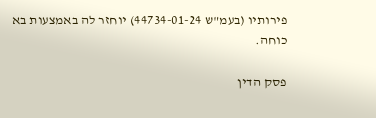פירותיו (בעמ"ש 44734-01-24) יוחזר לה באמצעות בא כוחה.

פסק הדין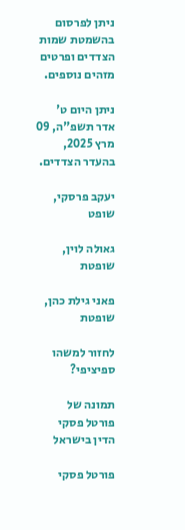ניתן לפרסום בהשמטת שמות הצדדים ופרטים מזהים נוספים.

ניתן היום ט' אדר תשפ"ה, 09 מרץ 2025, בהעדר הצדדים.

יעקב פרסקי, שופט

גאולה לוין, שופטת

פאני גילת כהן, שופטת

לחזור למשהו ספיציפי?

תמונה של פורטל פסקי הדין בישראל

פורטל פסקי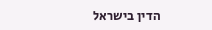הדין בישראל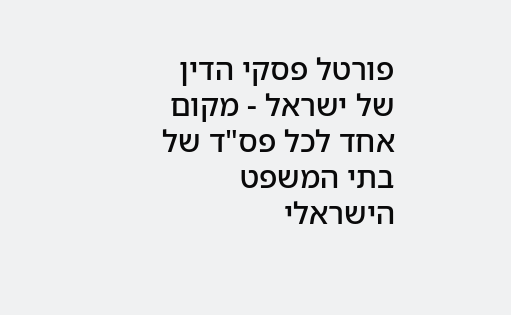פורטל פסקי הדין של ישראל - מקום אחד לכל פס"ד של בתי המשפט הישראלי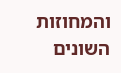והמחוזות השונים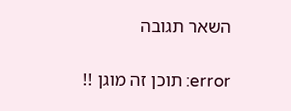השאר תגובה

error: תוכן זה מוגן !!